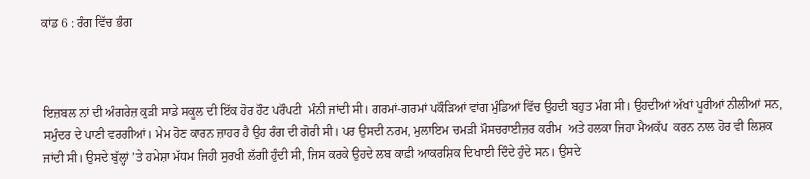ਕਾਂਡ 6 : ਰੰਗ ਵਿੱਚ ਭੰਗ



ਇਜ਼ਬਲ ਨਾਂ ਦੀ ਅੰਗਰੇਜ਼ ਕੁੜੀ ਸਾਡੇ ਸਕੂਲ ਦੀ ਇੱਕ ਹੋਰ ਹੌਟ ਪਰੌਪਟੀ  ਮੰਨੀ ਜਾਂਦੀ ਸੀ। ਗਰਮਾਂ-ਗਰਮਾਂ ਪਕੌੜਿਆਂ ਵਾਂਗ ਮੁੰਡਿਆਂ ਵਿੱਚ ਉਹਦੀ ਬਹੁਤ ਮੰਗ ਸੀ। ਉਹਦੀਆਂ ਅੱਖਾਂ ਪੂਰੀਆਂ ਨੀਲੀਆਂ ਸਨ, ਸਮੁੰਦਰ ਦੇ ਪਾਣੀ ਵਰਗੀਆਂ। ਮੇਮ ਹੋਣ ਕਾਰਨ ਜ਼ਾਹਰ ਹੈ ਉਹ ਰੰਗ ਦੀ ਗੋਰੀ ਸੀ। ਪਰ ਉਸਦੀ ਨਰਮ, ਮੁਲਾਇਮ ਚਮੜੀ ਮੌਸਚਰਾਈਜ਼ਰ ਕਰੀਮ  ਅਤੇ ਹਲਕਾ ਜਿਹਾ ਮੈਅਕੱਪ  ਕਰਨ ਨਾਲ ਹੋਰ ਵੀ ਲਿਸ਼ਕ ਜਾਂਦੀ ਸੀ। ਉਸਦੇ ਬੁੱਲ੍ਹਾਂ ’ਤੇ ਹਮੇਸ਼ਾ ਮੱਧਮ ਜਿਹੀ ਸੁਰਖੀ ਲੱਗੀ ਹੁੰਦੀ ਸੀ, ਜਿਸ ਕਰਕੇ ਉਹਦੇ ਲਬ ਕਾਫ਼ੀ ਆਕਰਸ਼ਿਕ ਦਿਖਾਈ ਦਿੰਦੇ ਹੁੰਦੇ ਸਨ। ਉਸਦੇ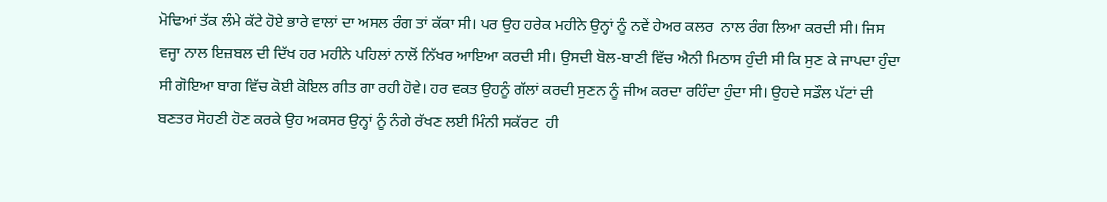ਮੋਢਿਆਂ ਤੱਕ ਲੰਮੇ ਕੱਟੇ ਹੋਏ ਭਾਰੇ ਵਾਲਾਂ ਦਾ ਅਸਲ ਰੰਗ ਤਾਂ ਕੱਕਾ ਸੀ। ਪਰ ਉਹ ਹਰੇਕ ਮਹੀਨੇ ਉਨ੍ਹਾਂ ਨੂੰ ਨਵੇਂ ਹੇਅਰ ਕਲਰ  ਨਾਲ ਰੰਗ ਲਿਆ ਕਰਦੀ ਸੀ। ਜਿਸ ਵਜ੍ਹਾ ਨਾਲ ਇਜ਼ਬਲ ਦੀ ਦਿੱਖ ਹਰ ਮਹੀਨੇ ਪਹਿਲਾਂ ਨਾਲੋਂ ਨਿੱਖਰ ਆਇਆ ਕਰਦੀ ਸੀ। ਉਸਦੀ ਬੋਲ-ਬਾਣੀ ਵਿੱਚ ਐਨੀ ਮਿਠਾਸ ਹੁੰਦੀ ਸੀ ਕਿ ਸੁਣ ਕੇ ਜਾਪਦਾ ਹੁੰਦਾ ਸੀ ਗੋਇਆ ਬਾਗ ਵਿੱਚ ਕੋਈ ਕੋਇਲ ਗੀਤ ਗਾ ਰਹੀ ਹੋਵੇ। ਹਰ ਵਕਤ ਉਹਨੂੰ ਗੱਲਾਂ ਕਰਦੀ ਸੁਣਨ ਨੂੰ ਜੀਅ ਕਰਦਾ ਰਹਿੰਦਾ ਹੁੰਦਾ ਸੀ। ਉਹਦੇ ਸਡੌਲ ਪੱਟਾਂ ਦੀ ਬਣਤਰ ਸੋਹਣੀ ਹੋਣ ਕਰਕੇ ਉਹ ਅਕਸਰ ਉਨ੍ਹਾਂ ਨੂੰ ਨੰਗੇ ਰੱਖਣ ਲਈ ਮਿੰਨੀ ਸਕੱਰਟ  ਹੀ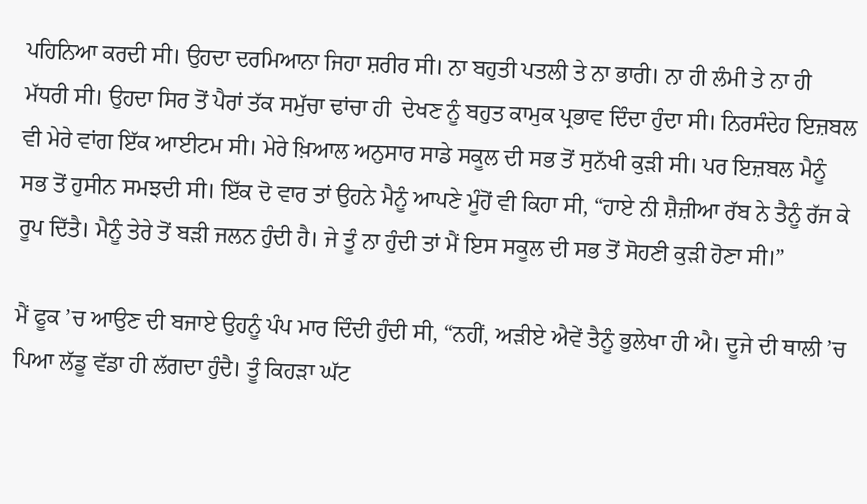ਪਹਿਨਿਆ ਕਰਦੀ ਸੀ। ਉਹਦਾ ਦਰਮਿਆਨਾ ਜਿਹਾ ਸ਼ਰੀਰ ਸੀ। ਨਾ ਬਹੁਤੀ ਪਤਲੀ ਤੇ ਨਾ ਭਾਰੀ। ਨਾ ਹੀ ਲੰਮੀ ਤੇ ਨਾ ਹੀ ਮੱਧਰੀ ਸੀ। ਉਹਦਾ ਸਿਰ ਤੋਂ ਪੈਰਾਂ ਤੱਕ ਸਮੁੱਚਾ ਢਾਂਚਾ ਹੀ  ਦੇਖਣ ਨੂੰ ਬਹੁਤ ਕਾਮੁਕ ਪ੍ਰਭਾਵ ਦਿੰਦਾ ਹੁੰਦਾ ਸੀ। ਨਿਰਸੰਦੇਹ ਇਜ਼ਬਲ ਵੀ ਮੇਰੇ ਵਾਂਗ ਇੱਕ ਆਈਟਮ ਸੀ। ਮੇਰੇ ਖ਼ਿਆਲ ਅਨੁਸਾਰ ਸਾਡੇ ਸਕੂਲ ਦੀ ਸਭ ਤੋਂ ਸੁਨੱਖੀ ਕੁੜੀ ਸੀ। ਪਰ ਇਜ਼ਬਲ ਮੈਨੂੰ ਸਭ ਤੋਂ ਹੁਸੀਨ ਸਮਝਦੀ ਸੀ। ਇੱਕ ਦੋ ਵਾਰ ਤਾਂ ਉਹਨੇ ਮੈਨੂੰ ਆਪਣੇ ਮੂੰਹੋਂ ਵੀ ਕਿਹਾ ਸੀ, “ਹਾਏ ਨੀ ਸ਼ੈਜ਼ੀਆ ਰੱਬ ਨੇ ਤੈਨੂੰ ਰੱਜ ਕੇ ਰੂਪ ਦਿੱਤੈ। ਮੈਨੂੰ ਤੇਰੇ ਤੋਂ ਬੜੀ ਜਲਨ ਹੁੰਦੀ ਹੈ। ਜੇ ਤੂੰ ਨਾ ਹੁੰਦੀ ਤਾਂ ਮੈਂ ਇਸ ਸਕੂਲ ਦੀ ਸਭ ਤੋਂ ਸੋਹਣੀ ਕੁੜੀ ਹੋਣਾ ਸੀ।”

ਮੈਂ ਫੂਕ ’ਚ ਆਉਣ ਦੀ ਬਜਾਏ ਉਹਨੂੰ ਪੰਪ ਮਾਰ ਦਿੰਦੀ ਹੁੰਦੀ ਸੀ, “ਨਹੀਂ, ਅੜੀਏ ਐਵੇਂ ਤੈਨੂੰ ਭੁਲੇਖਾ ਹੀ ਐ। ਦੂਜੇ ਦੀ ਥਾਲੀ ’ਚ ਪਿਆ ਲੱਡੂ ਵੱਡਾ ਹੀ ਲੱਗਦਾ ਹੁੰਦੈ। ਤੂੰ ਕਿਹੜਾ ਘੱਟ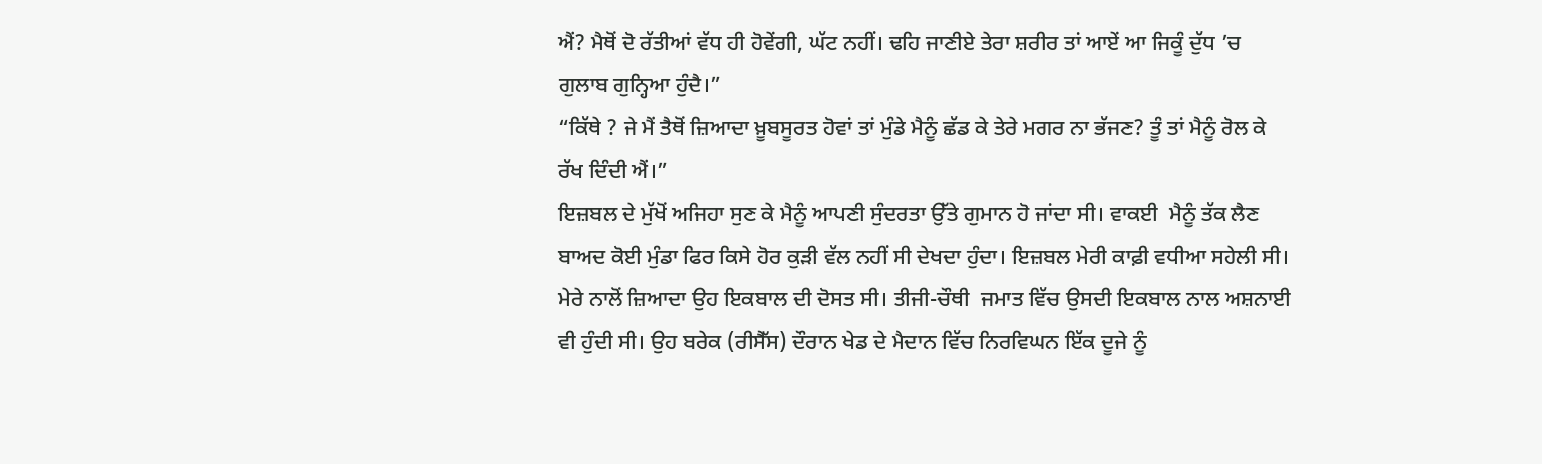ਐਂ? ਮੈਥੋਂ ਦੋ ਰੱਤੀਆਂ ਵੱਧ ਹੀ ਹੋਵੇਂਗੀ, ਘੱਟ ਨਹੀਂ। ਢਹਿ ਜਾਣੀਏ ਤੇਰਾ ਸ਼ਰੀਰ ਤਾਂ ਆਏਂ ਆ ਜਿਕੂੰ ਦੁੱਧ ’ਚ ਗੁਲਾਬ ਗੁਨ੍ਹਿਆ ਹੁੰਦੈ।”
“ਕਿੱਥੇ ? ਜੇ ਮੈਂ ਤੈਥੋਂ ਜ਼ਿਆਦਾ ਖ਼ੂਬਸੂਰਤ ਹੋਵਾਂ ਤਾਂ ਮੁੰਡੇ ਮੈਨੂੰ ਛੱਡ ਕੇ ਤੇਰੇ ਮਗਰ ਨਾ ਭੱਜਣ? ਤੂੰ ਤਾਂ ਮੈਨੂੰ ਰੋਲ ਕੇ ਰੱਖ ਦਿੰਦੀ ਐਂ।”
ਇਜ਼ਬਲ ਦੇ ਮੁੱਖੋਂ ਅਜਿਹਾ ਸੁਣ ਕੇ ਮੈਨੂੰ ਆਪਣੀ ਸੁੰਦਰਤਾ ਉੱਤੇ ਗੁਮਾਨ ਹੋ ਜਾਂਦਾ ਸੀ। ਵਾਕਈ  ਮੈਨੂੰ ਤੱਕ ਲੈਣ ਬਾਅਦ ਕੋਈ ਮੁੰਡਾ ਫਿਰ ਕਿਸੇ ਹੋਰ ਕੁੜੀ ਵੱਲ ਨਹੀਂ ਸੀ ਦੇਖਦਾ ਹੁੰਦਾ। ਇਜ਼ਬਲ ਮੇਰੀ ਕਾਫ਼ੀ ਵਧੀਆ ਸਹੇਲੀ ਸੀ। ਮੇਰੇ ਨਾਲੋਂ ਜ਼ਿਆਦਾ ਉਹ ਇਕਬਾਲ ਦੀ ਦੋਸਤ ਸੀ। ਤੀਜੀ-ਚੌਥੀ  ਜਮਾਤ ਵਿੱਚ ਉਸਦੀ ਇਕਬਾਲ ਨਾਲ ਅਸ਼ਨਾਈ ਵੀ ਹੁੰਦੀ ਸੀ। ਉਹ ਬਰੇਕ (ਰੀਸੈੱਸ) ਦੌਰਾਨ ਖੇਡ ਦੇ ਮੈਦਾਨ ਵਿੱਚ ਨਿਰਵਿਘਨ ਇੱਕ ਦੂਜੇ ਨੂੰ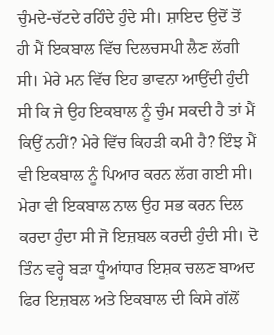ਚੁੰਮਦੇ-ਚੱਟਦੇ ਰਹਿੰਦੇ ਹੁੰਦੇ ਸੀ। ਸ਼ਾਇਦ ਉਦੋਂ ਤੋਂ ਹੀ ਮੈਂ ਇਕਬਾਲ ਵਿੱਚ ਦਿਲਚਸਪੀ ਲੈਣ ਲੱਗੀ ਸੀ। ਮੇਰੇ ਮਨ ਵਿੱਚ ਇਹ ਭਾਵਨਾ ਆਉਂਦੀ ਹੁੰਦੀ ਸੀ ਕਿ ਜੇ ਉਹ ਇਕਬਾਲ ਨੂੰ ਚੁੰਮ ਸਕਦੀ ਹੈ ਤਾਂ ਮੈਂ ਕਿਉਂ ਨਹੀਂ? ਮੇਰੇ ਵਿੱਚ ਕਿਹੜੀ ਕਮੀ ਹੈ? ਇੰਝ ਮੈਂ ਵੀ ਇਕਬਾਲ ਨੂੰ ਪਿਆਰ ਕਰਨ ਲੱਗ ਗਈ ਸੀ। ਮੇਰਾ ਵੀ ਇਕਬਾਲ ਨਾਲ ਉਹ ਸਭ ਕਰਨ ਦਿਲ ਕਰਦਾ ਹੁੰਦਾ ਸੀ ਜੋ ਇਜ਼ਬਲ ਕਰਦੀ ਹੁੰਦੀ ਸੀ। ਦੋ ਤਿੰਨ ਵਰ੍ਹੇ ਬੜਾ ਧੂੰਆਂਧਾਰ ਇਸ਼ਕ ਚਲਣ ਬਾਅਦ ਫਿਰ ਇਜ਼ਬਲ ਅਤੇ ਇਕਬਾਲ ਦੀ ਕਿਸੇ ਗੱਲੋਂ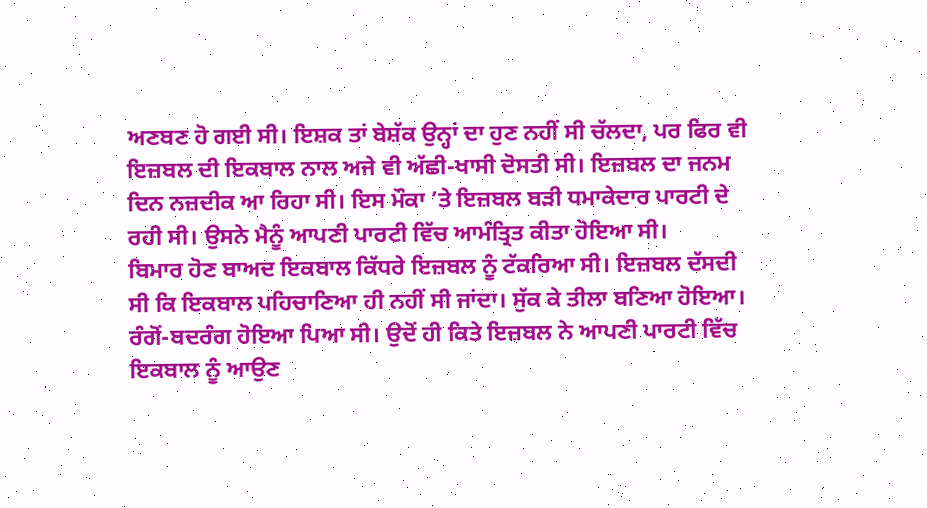ਅਣਬਣ ਹੋ ਗਈ ਸੀ। ਇਸ਼ਕ ਤਾਂ ਬੇਸ਼ੱਕ ਉਨ੍ਹਾਂ ਦਾ ਹੁਣ ਨਹੀਂ ਸੀ ਚੱਲਦਾ, ਪਰ ਫਿਰ ਵੀ ਇਜ਼ਬਲ ਦੀ ਇਕਬਾਲ ਨਾਲ ਅਜੇ ਵੀ ਅੱਛੀ-ਖਾਸੀ ਦੋਸਤੀ ਸੀ। ਇਜ਼ਬਲ ਦਾ ਜਨਮ ਦਿਨ ਨਜ਼ਦੀਕ ਆ ਰਿਹਾ ਸੀ। ਇਸ ਮੌਕਾ ’ਤੇ ਇਜ਼ਬਲ ਬੜੀ ਧਮਾਕੇਦਾਰ ਪਾਰਟੀ ਦੇ ਰਹੀ ਸੀ। ਉਸਨੇ ਮੈਨੂੰ ਆਪਣੀ ਪਾਰਟੀ ਵਿੱਚ ਆਮੰਤ੍ਰਿਤ ਕੀਤਾ ਹੋਇਆ ਸੀ।
ਬਿਮਾਰ ਹੋਣ ਬਾਅਦ ਇਕਬਾਲ ਕਿੱਧਰੇ ਇਜ਼ਬਲ ਨੂੰ ਟੱਕਰਿਆ ਸੀ। ਇਜ਼ਬਲ ਦੱਸਦੀ ਸੀ ਕਿ ਇਕਬਾਲ ਪਹਿਚਾਣਿਆ ਹੀ ਨਹੀਂ ਸੀ ਜਾਂਦਾ। ਸੁੱਕ ਕੇ ਤੀਲਾ ਬਣਿਆ ਹੋਇਆ। ਰੰਗੋਂ-ਬਦਰੰਗ ਹੋਇਆ ਪਿਆ ਸੀ। ਉਦੋਂ ਹੀ ਕਿਤੇ ਇਜ਼ਬਲ ਨੇ ਆਪਣੀ ਪਾਰਟੀ ਵਿੱਚ ਇਕਬਾਲ ਨੂੰ ਆਉਣ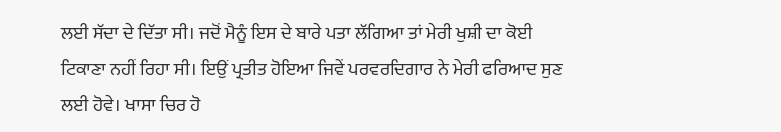ਲਈ ਸੱਦਾ ਦੇ ਦਿੱਤਾ ਸੀ। ਜਦੋਂ ਮੈਨੂੰ ਇਸ ਦੇ ਬਾਰੇ ਪਤਾ ਲੱਗਿਆ ਤਾਂ ਮੇਰੀ ਖੁਸ਼ੀ ਦਾ ਕੋਈ ਟਿਕਾਣਾ ਨਹੀਂ ਰਿਹਾ ਸੀ। ਇਉਂ ਪ੍ਰਤੀਤ ਹੋਇਆ ਜਿਵੇਂ ਪਰਵਰਦਿਗਾਰ ਨੇ ਮੇਰੀ ਫਰਿਆਦ ਸੁਣ ਲਈ ਹੋਵੇ। ਖਾਸਾ ਚਿਰ ਹੋ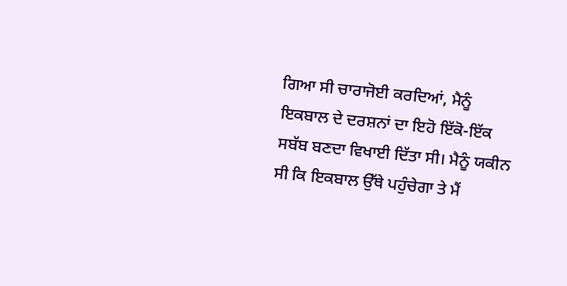ਗਿਆ ਸੀ ਚਾਰਾਜੋਈ ਕਰਦਿਆਂ, ਮੈਨੂੰ ਇਕਬਾਲ ਦੇ ਦਰਸ਼ਨਾਂ ਦਾ ਇਹੋ ਇੱਕੋ-ਇੱਕ ਸਬੱਬ ਬਣਦਾ ਵਿਖਾਈ ਦਿੱਤਾ ਸੀ। ਮੈਨੂੰ ਯਕੀਨ ਸੀ ਕਿ ਇਕਬਾਲ ਉੱਥੇ ਪਹੁੰਚੇਗਾ ਤੇ ਮੈਂ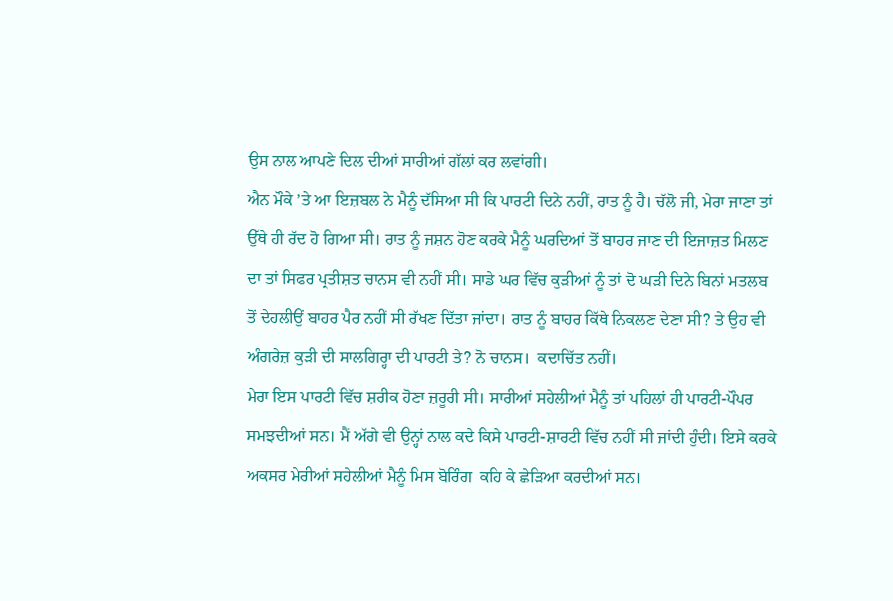ਉਸ ਨਾਲ ਆਪਣੇ ਦਿਲ ਦੀਆਂ ਸਾਰੀਆਂ ਗੱਲਾਂ ਕਰ ਲਵਾਂਗੀ।
ਐਨ ਮੌਕੇ ’ਤੇ ਆ ਇਜ਼ਬਲ ਨੇ ਮੈਨੂੰ ਦੱਸਿਆ ਸੀ ਕਿ ਪਾਰਟੀ ਦਿਨੇ ਨਹੀਂ, ਰਾਤ ਨੂੰ ਹੈ। ਚੱਲੋ ਜੀ, ਮੇਰਾ ਜਾਣਾ ਤਾਂ ਉੱਥੇ ਹੀ ਰੱਦ ਹੋ ਗਿਆ ਸੀ। ਰਾਤ ਨੂੰ ਜਸ਼ਨ ਹੋਣ ਕਰਕੇ ਮੈਨੂੰ ਘਰਦਿਆਂ ਤੋਂ ਬਾਹਰ ਜਾਣ ਦੀ ਇਜਾਜ਼ਤ ਮਿਲਣ ਦਾ ਤਾਂ ਸਿਫਰ ਪ੍ਰਤੀਸ਼ਤ ਚਾਨਸ ਵੀ ਨਹੀਂ ਸੀ। ਸਾਡੇ ਘਰ ਵਿੱਚ ਕੁੜੀਆਂ ਨੂੰ ਤਾਂ ਦੋ ਘੜੀ ਦਿਨੇ ਬਿਨਾਂ ਮਤਲਬ ਤੋਂ ਦੇਹਲੀਉਂ ਬਾਹਰ ਪੈਰ ਨਹੀਂ ਸੀ ਰੱਖਣ ਦਿੱਤਾ ਜਾਂਦਾ। ਰਾਤ ਨੂੰ ਬਾਹਰ ਕਿੱਥੇ ਨਿਕਲਣ ਦੇਣਾ ਸੀ? ਤੇ ਉਹ ਵੀ ਅੰਗਰੇਜ਼ ਕੁੜੀ ਦੀ ਸਾਲਗਿਰ੍ਹਾ ਦੀ ਪਾਰਟੀ ਤੇ? ਨੋ ਚਾਨਸ।  ਕਦਾਚਿੱਤ ਨਹੀਂ।
ਮੇਰਾ ਇਸ ਪਾਰਟੀ ਵਿੱਚ ਸ਼ਰੀਕ ਹੋਣਾ ਜ਼ਰੂਰੀ ਸੀ। ਸਾਰੀਆਂ ਸਹੇਲੀਆਂ ਮੈਨੂੰ ਤਾਂ ਪਹਿਲਾਂ ਹੀ ਪਾਰਟੀ-ਪੌਪਰ ਸਮਝਦੀਆਂ ਸਨ। ਮੈਂ ਅੱਗੇ ਵੀ ਉਨ੍ਹਾਂ ਨਾਲ ਕਦੇ ਕਿਸੇ ਪਾਰਟੀ-ਸ਼ਾਰਟੀ ਵਿੱਚ ਨਹੀਂ ਸੀ ਜਾਂਦੀ ਹੁੰਦੀ। ਇਸੇ ਕਰਕੇ ਅਕਸਰ ਮੇਰੀਆਂ ਸਹੇਲੀਆਂ ਮੈਨੂੰ ਮਿਸ ਬੋਰਿੰਗ  ਕਹਿ ਕੇ ਛੇੜਿਆ ਕਰਦੀਆਂ ਸਨ।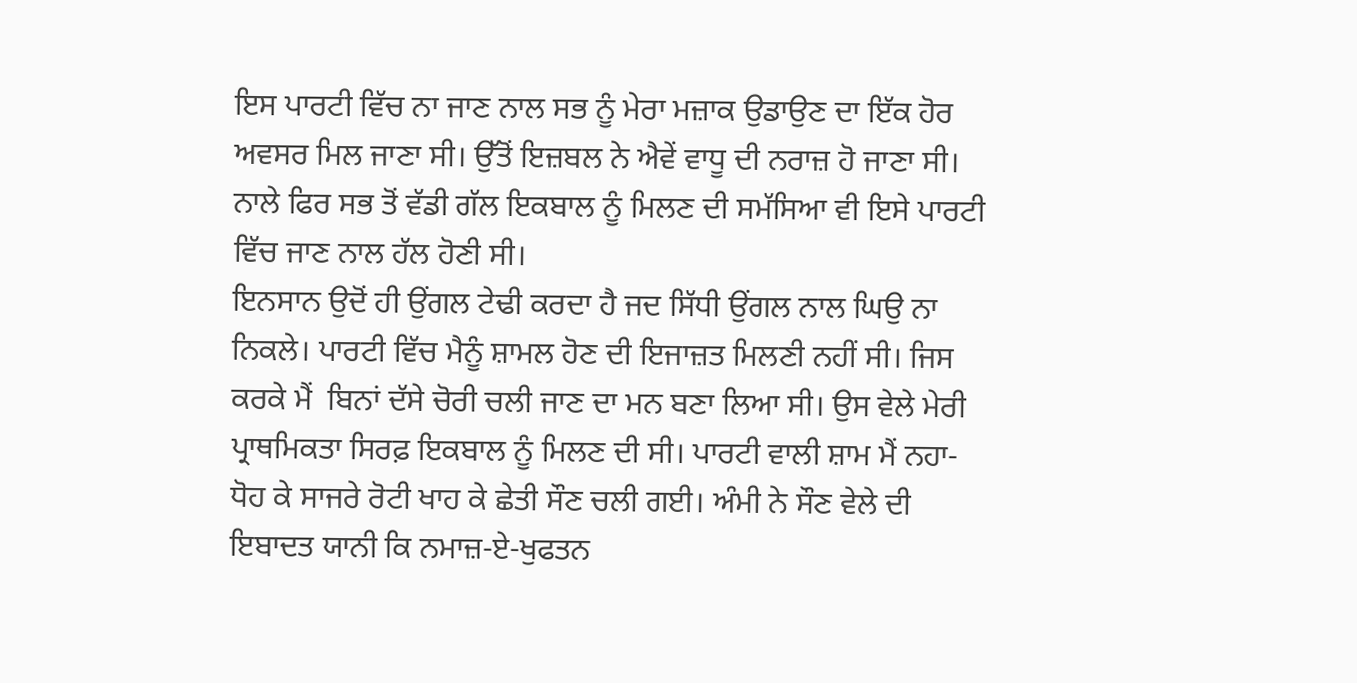ਇਸ ਪਾਰਟੀ ਵਿੱਚ ਨਾ ਜਾਣ ਨਾਲ ਸਭ ਨੂੰ ਮੇਰਾ ਮਜ਼ਾਕ ਉਡਾਉਣ ਦਾ ਇੱਕ ਹੋਰ ਅਵਸਰ ਮਿਲ ਜਾਣਾ ਸੀ। ਉੱਤੋਂ ਇਜ਼ਬਲ ਨੇ ਐਵੇਂ ਵਾਧੂ ਦੀ ਨਰਾਜ਼ ਹੋ ਜਾਣਾ ਸੀ। ਨਾਲੇ ਫਿਰ ਸਭ ਤੋਂ ਵੱਡੀ ਗੱਲ ਇਕਬਾਲ ਨੂੰ ਮਿਲਣ ਦੀ ਸਮੱਸਿਆ ਵੀ ਇਸੇ ਪਾਰਟੀ ਵਿੱਚ ਜਾਣ ਨਾਲ ਹੱਲ ਹੋਣੀ ਸੀ।
ਇਨਸਾਨ ਉਦੋਂ ਹੀ ਉਂਗਲ ਟੇਢੀ ਕਰਦਾ ਹੈ ਜਦ ਸਿੱਧੀ ਉਂਗਲ ਨਾਲ ਘਿਉ ਨਾ ਨਿਕਲੇ। ਪਾਰਟੀ ਵਿੱਚ ਮੈਨੂੰ ਸ਼ਾਮਲ ਹੋਣ ਦੀ ਇਜਾਜ਼ਤ ਮਿਲਣੀ ਨਹੀਂ ਸੀ। ਜਿਸ ਕਰਕੇ ਮੈਂ  ਬਿਨਾਂ ਦੱਸੇ ਚੋਰੀ ਚਲੀ ਜਾਣ ਦਾ ਮਨ ਬਣਾ ਲਿਆ ਸੀ। ਉਸ ਵੇਲੇ ਮੇਰੀ ਪ੍ਰਾਥਮਿਕਤਾ ਸਿਰਫ਼ ਇਕਬਾਲ ਨੂੰ ਮਿਲਣ ਦੀ ਸੀ। ਪਾਰਟੀ ਵਾਲੀ ਸ਼ਾਮ ਮੈਂ ਨਹਾ-ਧੋਹ ਕੇ ਸਾਜਰੇ ਰੋਟੀ ਖਾਹ ਕੇ ਛੇਤੀ ਸੌਣ ਚਲੀ ਗਈ। ਅੰਮੀ ਨੇ ਸੌਣ ਵੇਲੇ ਦੀ ਇਬਾਦਤ ਯਾਨੀ ਕਿ ਨਮਾਜ਼-ਏ-ਖੁਫਤਨ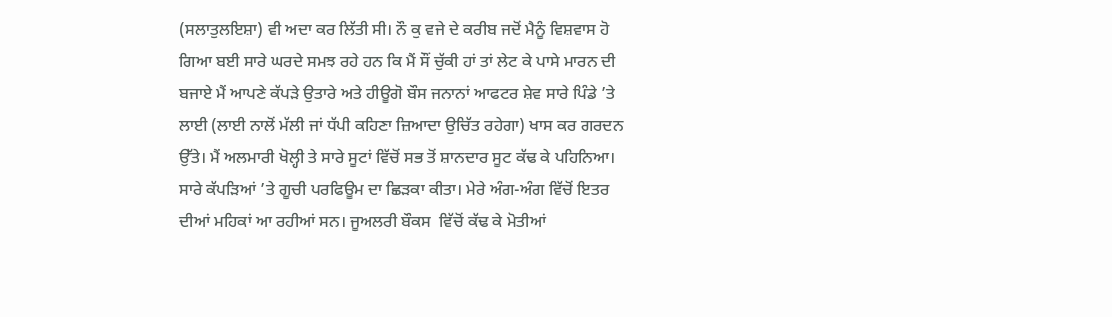(ਸਲਾਤੁਲਇਸ਼ਾ) ਵੀ ਅਦਾ ਕਰ ਲਿੱਤੀ ਸੀ। ਨੌ ਕੁ ਵਜੇ ਦੇ ਕਰੀਬ ਜਦੋਂ ਮੈਨੂੰ ਵਿਸ਼ਵਾਸ ਹੋ ਗਿਆ ਬਈ ਸਾਰੇ ਘਰਦੇ ਸਮਝ ਰਹੇ ਹਨ ਕਿ ਮੈਂ ਸੌਂ ਚੁੱਕੀ ਹਾਂ ਤਾਂ ਲੇਟ ਕੇ ਪਾਸੇ ਮਾਰਨ ਦੀ ਬਜਾਏ ਮੈਂ ਆਪਣੇ ਕੱਪੜੇ ਉਤਾਰੇ ਅਤੇ ਹੀਊਗੋ ਬੌਸ ਜਨਾਨਾਂ ਆਫਟਰ ਸ਼ੇਵ ਸਾਰੇ ਪਿੰਡੇ ’ਤੇ ਲਾਈ (ਲਾਈ ਨਾਲੋਂ ਮੱਲੀ ਜਾਂ ਧੱਪੀ ਕਹਿਣਾ ਜ਼ਿਆਦਾ ਉਚਿੱਤ ਰਹੇਗਾ) ਖਾਸ ਕਰ ਗਰਦਨ ਉੱਤੇ। ਮੈਂ ਅਲਮਾਰੀ ਖੋਲ੍ਹੀ ਤੇ ਸਾਰੇ ਸੂਟਾਂ ਵਿੱਚੋਂ ਸਭ ਤੋਂ ਸ਼ਾਨਦਾਰ ਸੂਟ ਕੱਢ ਕੇ ਪਹਿਨਿਆ। ਸਾਰੇ ਕੱਪੜਿਆਂ ’ਤੇ ਗੂਚੀ ਪਰਫਿਊਮ ਦਾ ਛਿੜਕਾ ਕੀਤਾ। ਮੇਰੇ ਅੰਗ-ਅੰਗ ਵਿੱਚੋਂ ਇਤਰ ਦੀਆਂ ਮਹਿਕਾਂ ਆ ਰਹੀਆਂ ਸਨ। ਜੂਅਲਰੀ ਬੌਕਸ  ਵਿੱਚੋਂ ਕੱਢ ਕੇ ਮੋਤੀਆਂ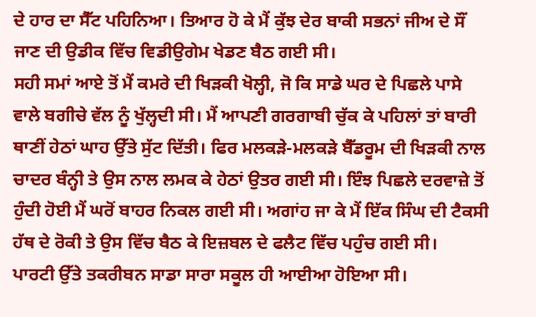ਦੇ ਹਾਰ ਦਾ ਸੈੱਟ ਪਹਿਨਿਆ। ਤਿਆਰ ਹੋ ਕੇ ਮੈਂ ਕੁੱਝ ਦੇਰ ਬਾਕੀ ਸਭਨਾਂ ਜੀਅ ਦੇ ਸੌਂ ਜਾਣ ਦੀ ਉਡੀਕ ਵਿੱਚ ਵਿਡੀਉਗੇਮ ਖੇਡਣ ਬੈਠ ਗਈ ਸੀ।
ਸਹੀ ਸਮਾਂ ਆਏ ਤੋਂ ਮੈਂ ਕਮਰੇ ਦੀ ਖਿੜਕੀ ਖੋਲ੍ਹੀ, ਜੋ ਕਿ ਸਾਡੇ ਘਰ ਦੇ ਪਿਛਲੇ ਪਾਸੇ ਵਾਲੇ ਬਗੀਚੇ ਵੱਲ ਨੂੰ ਖੁੱਲ੍ਹਦੀ ਸੀ। ਮੈਂ ਆਪਣੀ ਗਰਗਾਬੀ ਚੁੱਕ ਕੇ ਪਹਿਲਾਂ ਤਾਂ ਬਾਰੀ ਥਾਣੀਂ ਹੇਠਾਂ ਘਾਹ ਉੱਤੇ ਸੁੱਟ ਦਿੱਤੀ। ਫਿਰ ਮਲਕੜੇ-ਮਲਕੜੇ ਬੈੱਡਰੂਮ ਦੀ ਖਿੜਕੀ ਨਾਲ ਚਾਦਰ ਬੰਨ੍ਹੀ ਤੇ ਉਸ ਨਾਲ ਲਮਕ ਕੇ ਹੇਠਾਂ ਉਤਰ ਗਈ ਸੀ। ਇੰਝ ਪਿਛਲੇ ਦਰਵਾਜ਼ੇ ਤੋਂ ਹੁੰਦੀ ਹੋਈ ਮੈਂ ਘਰੋਂ ਬਾਹਰ ਨਿਕਲ ਗਈ ਸੀ। ਅਗਾਂਹ ਜਾ ਕੇ ਮੈਂ ਇੱਕ ਸਿੰਘ ਦੀ ਟੈਕਸੀ ਹੱਥ ਦੇ ਰੋਕੀ ਤੇ ਉਸ ਵਿੱਚ ਬੈਠ ਕੇ ਇਜ਼ਬਲ ਦੇ ਫਲੈਟ ਵਿੱਚ ਪਹੁੰਚ ਗਈ ਸੀ।
ਪਾਰਟੀ ਉੱਤੇ ਤਕਰੀਬਨ ਸਾਡਾ ਸਾਰਾ ਸਕੂਲ ਹੀ ਆਈਆ ਹੋਇਆ ਸੀ।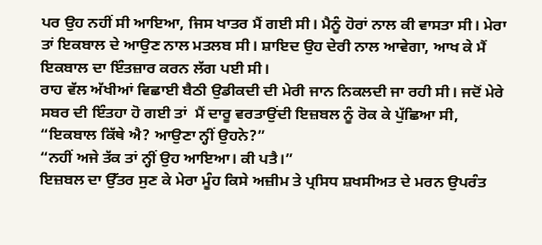ਪਰ ਉਹ ਨਹੀਂ ਸੀ ਆਇਆ, ਜਿਸ ਖਾਤਰ ਮੈਂ ਗਈ ਸੀ। ਮੈਨੂੰ ਹੋਰਾਂ ਨਾਲ ਕੀ ਵਾਸਤਾ ਸੀ। ਮੇਰਾ ਤਾਂ ਇਕਬਾਲ ਦੇ ਆਉਣ ਨਾਲ ਮਤਲਬ ਸੀ। ਸ਼ਾਇਦ ਉਹ ਦੇਰੀ ਨਾਲ ਆਵੇਗਾ, ਆਖ ਕੇ ਮੈਂ ਇਕਬਾਲ ਦਾ ਇੰਤਜ਼ਾਰ ਕਰਨ ਲੱਗ ਪਈ ਸੀ।
ਰਾਹ ਵੱਲ ਅੱਖੀਆਂ ਵਿਛਾਈ ਬੈਠੀ ਉਡੀਕਦੀ ਦੀ ਮੇਰੀ ਜਾਨ ਨਿਕਲਦੀ ਜਾ ਰਹੀ ਸੀ। ਜਦੋਂ ਮੇਰੇ ਸਬਰ ਦੀ ਇੰਤਹਾ ਹੋ ਗਈ ਤਾਂ  ਮੈਂ ਦਾਰੂ ਵਰਤਾਉਂਦੀ ਇਜ਼ਬਲ ਨੂੰ ਰੋਕ ਕੇ ਪੁੱਛਿਆ ਸੀ, “ਇਕਬਾਲ ਕਿੱਥੇ ਐ? ਆਉਣਾ ਨ੍ਹੀਂ ਉਹਨੇ?”
“ਨਹੀਂ ਅਜੇ ਤੱਕ ਤਾਂ ਨ੍ਹੀਂ ਉਹ ਆਇਆ। ਕੀ ਪਤੈ।”
ਇਜ਼ਬਲ ਦਾ ਉੱਤਰ ਸੁਣ ਕੇ ਮੇਰਾ ਮੂੰਹ ਕਿਸੇ ਅਜ਼ੀਮ ਤੇ ਪ੍ਰਸਿਧ ਸ਼ਖਸੀਅਤ ਦੇ ਮਰਨ ਉਪਰੰਤ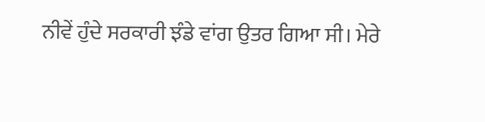ਨੀਵੇਂ ਹੁੰਦੇ ਸਰਕਾਰੀ ਝੰਡੇ ਵਾਂਗ ਉਤਰ ਗਿਆ ਸੀ। ਮੇਰੇ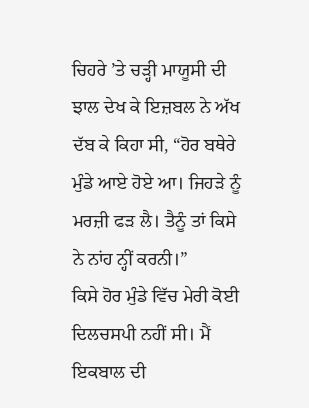ਚਿਹਰੇ ’ਤੇ ਚੜ੍ਹੀ ਮਾਯੂਸੀ ਦੀ ਝਾਲ ਦੇਖ ਕੇ ਇਜ਼ਬਲ ਨੇ ਅੱਖ ਦੱਬ ਕੇ ਕਿਹਾ ਸੀ, “ਹੋਰ ਬਥੇਰੇ ਮੁੰਡੇ ਆਏ ਹੋਏ ਆ। ਜਿਹੜੇ ਨੂੰ ਮਰਜ਼ੀ ਫੜ ਲੈ। ਤੈਨੂੰ ਤਾਂ ਕਿਸੇ ਨੇ ਨਾਂਹ ਨ੍ਹੀਂ ਕਰਨੀ।”
ਕਿਸੇ ਹੋਰ ਮੁੰਡੇ ਵਿੱਚ ਮੇਰੀ ਕੋਈ ਦਿਲਚਸਪੀ ਨਹੀਂ ਸੀ। ਮੈਂ ਇਕਬਾਲ ਦੀ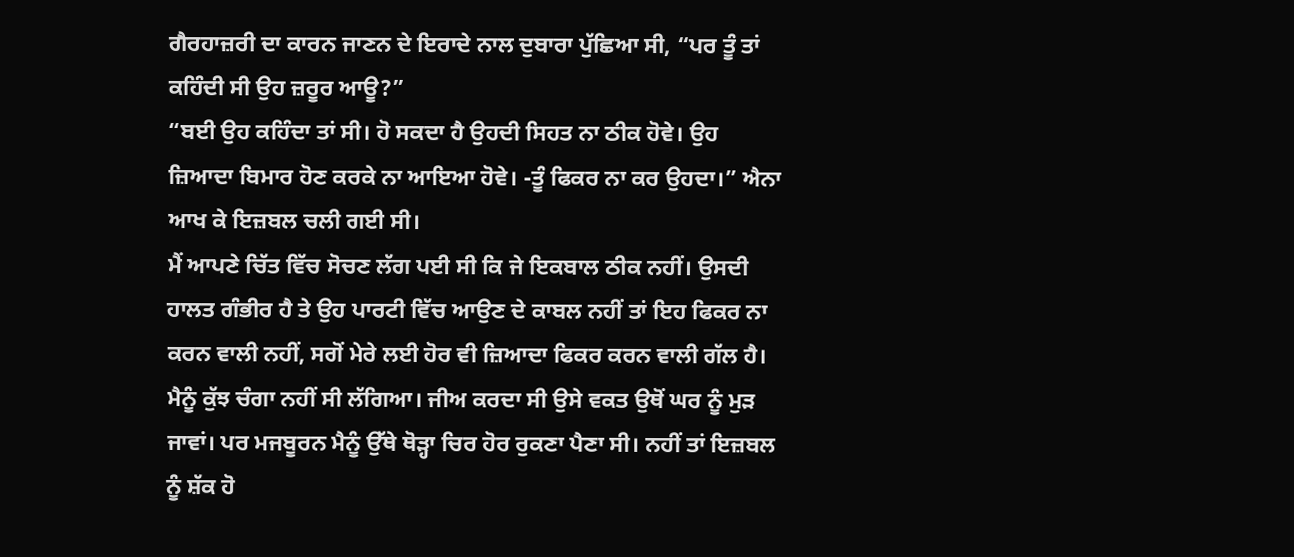ਗੈਰਹਾਜ਼ਰੀ ਦਾ ਕਾਰਨ ਜਾਣਨ ਦੇ ਇਰਾਦੇ ਨਾਲ ਦੁਬਾਰਾ ਪੁੱਛਿਆ ਸੀ, “ਪਰ ਤੂੰ ਤਾਂ ਕਹਿੰਦੀ ਸੀ ਉਹ ਜ਼ਰੂਰ ਆਊ?”
“ਬਈ ਉਹ ਕਹਿੰਦਾ ਤਾਂ ਸੀ। ਹੋ ਸਕਦਾ ਹੈ ਉਹਦੀ ਸਿਹਤ ਨਾ ਠੀਕ ਹੋਵੇ। ਉਹ ਜ਼ਿਆਦਾ ਬਿਮਾਰ ਹੋਣ ਕਰਕੇ ਨਾ ਆਇਆ ਹੋਵੇ। -ਤੂੰ ਫਿਕਰ ਨਾ ਕਰ ਉਹਦਾ।” ਐਨਾ ਆਖ ਕੇ ਇਜ਼ਬਲ ਚਲੀ ਗਈ ਸੀ।
ਮੈਂ ਆਪਣੇ ਚਿੱਤ ਵਿੱਚ ਸੋਚਣ ਲੱਗ ਪਈ ਸੀ ਕਿ ਜੇ ਇਕਬਾਲ ਠੀਕ ਨਹੀਂ। ਉਸਦੀ ਹਾਲਤ ਗੰਭੀਰ ਹੈ ਤੇ ਉਹ ਪਾਰਟੀ ਵਿੱਚ ਆਉਣ ਦੇ ਕਾਬਲ ਨਹੀਂ ਤਾਂ ਇਹ ਫਿਕਰ ਨਾ ਕਰਨ ਵਾਲੀ ਨਹੀਂ, ਸਗੋਂ ਮੇਰੇ ਲਈ ਹੋਰ ਵੀ ਜ਼ਿਆਦਾ ਫਿਕਰ ਕਰਨ ਵਾਲੀ ਗੱਲ ਹੈ। ਮੈਨੂੰ ਕੁੱਝ ਚੰਗਾ ਨਹੀਂ ਸੀ ਲੱਗਿਆ। ਜੀਅ ਕਰਦਾ ਸੀ ਉਸੇ ਵਕਤ ਉਥੋਂ ਘਰ ਨੂੰ ਮੁੜ ਜਾਵਾਂ। ਪਰ ਮਜਬੂਰਨ ਮੈਨੂੰ ਉੱਥੇ ਥੋੜ੍ਹਾ ਚਿਰ ਹੋਰ ਰੁਕਣਾ ਪੈਣਾ ਸੀ। ਨਹੀਂ ਤਾਂ ਇਜ਼ਬਲ ਨੂੰ ਸ਼ੱਕ ਹੋ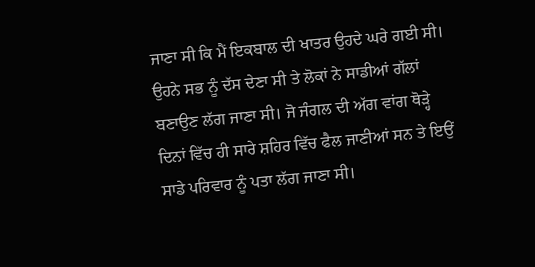ਜਾਣਾ ਸੀ ਕਿ ਮੈਂ ਇਕਬਾਲ ਦੀ ਖਾਤਰ ਉਹਦੇ ਘਰੇ ਗਈ ਸੀ। ਉਹਨੇ ਸਭ ਨੂੰ ਦੱਸ ਦੇਣਾ ਸੀ ਤੇ ਲੋਕਾਂ ਨੇ ਸਾਡੀਆਂ ਗੱਲਾਂ ਬਣਾਉਣ ਲੱਗ ਜਾਣਾ ਸੀ। ਜੋ ਜੰਗਲ ਦੀ ਅੱਗ ਵਾਂਗ ਥੋੜ੍ਹੇ ਦਿਨਾਂ ਵਿੱਚ ਹੀ ਸਾਰੇ ਸ਼ਹਿਰ ਵਿੱਚ ਫੈਲ ਜਾਣੀਆਂ ਸਨ ਤੇ ਇਉਂ ਸਾਡੇ ਪਰਿਵਾਰ ਨੂੰ ਪਤਾ ਲੱਗ ਜਾਣਾ ਸੀ।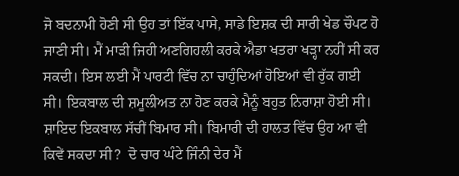ਜੋ ਬਦਨਾਮੀ ਹੋਣੀ ਸੀ ਉਹ ਤਾਂ ਇੱਕ ਪਾਸੇ, ਸਾਡੇ ਇਸ਼ਕ ਦੀ ਸਾਰੀ ਖੇਡ ਚੌਪਟ ਹੋ ਜਾਣੀ ਸੀ। ਮੈਂ ਮਾੜੀ ਜਿਹੀ ਅਣਗਿਹਲੀ ਕਰਕੇ ਐਡਾ ਖਤਰਾ ਖੜ੍ਹਾ ਨਹੀਂ ਸੀ ਕਰ ਸਕਦੀ। ਇਸ ਲਈ ਮੈਂ ਪਾਰਟੀ ਵਿੱਚ ਨਾ ਚਾਹੁੰਦਿਆਂ ਹੋਇਆਂ ਵੀ ਰੁੱਕ ਗਈ ਸੀ। ਇਕਬਾਲ ਦੀ ਸ਼ਮੂਲੀਅਤ ਨਾ ਹੋਣ ਕਰਕੇ ਮੈਨੂੰ ਬਹੁਤ ਨਿਰਾਸ਼ਾ ਹੋਈ ਸੀ। ਸ਼ਾਇਦ ਇਕਬਾਲ ਸੱਚੀਂ ਬਿਮਾਰ ਸੀ। ਬਿਮਾਰੀ ਦੀ ਹਾਲਤ ਵਿੱਚ ਉਹ ਆ ਵੀ ਕਿਵੇਂ ਸਕਦਾ ਸੀ?  ਦੋ ਚਾਰ ਘੰਟੇ ਜਿੰਨੀ ਦੇਰ ਮੈਂ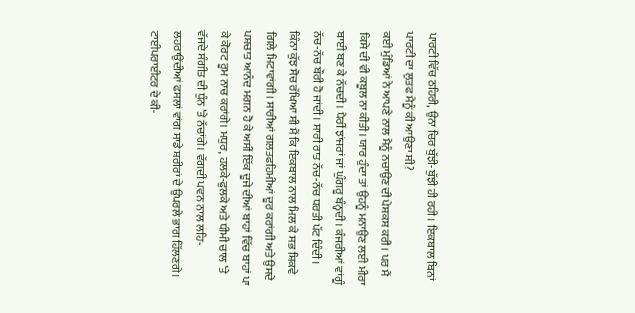ਪਾਰਟੀ ਵਿੱਚ ਠਹਿਰੀ, ਉਨਾ ਚਿਰ ਬੁੱਝੀ-ਬੁੱਝੀ ਹੀ ਰਹੀ। ਇਕਬਾਲ ਬਿਨਾਂ ਪਾਰਟੀ ਦਾ ਲੁਤਫ ਮੈਨੂੰ ਕੀ ਆਉਣਾ ਸੀ?
ਕਈ ਮੁੰਡਿਆਂ ਨੇ ਆਪਣੇ ਨਾਲ ਮੈਨੂੰ ਨਚਾਉਣ ਦੀ ਪੇਸ਼ਕਸ਼ ਕਰੀ। ਪਰ ਮੈਂ ਕਿਸੇ ਦੀ ਵੀ ਕਬੂਲ ਨਾ ਕੀਤੀ। ਯਾਰ ਹੁੰਦਾ ਤਾਂ ਉਹਨੂੰ ਮਨਾਉਣ ਲਈ ਮੀਰਾ ਬਾਈ ਬਣ ਕੇ ਨੱਚਦੀ। ਪੈਰੀਂ ਝਾਂਜਰਾਂ ਜਾਂ ਘੁੰਗਰੂ ਬੰਨ੍ਹਦੀ। ਕੰਜਰੀਆਂ ਵਾਂਗੂੰ ਨੱਚ-ਨੱਚ ਬੌਰੀ ਹੋ ਜਾਂਦੀ। ਸਾਰੀ ਰਾਤ ਨੱਚ-ਨੱਚ ਧਰਤੀ ਪੱਟ ਦਿੰਦੀ।
ਕਿੰਨਾ ਕੁੱਝ ਸੋਚ ਰੱਖਿਆ ਸੀ ਮੈਂ ਕਿ ਇਕਬਾਲ ਨਾਲ ਮਿਲ ਕੇ ਸਭ ਸ਼ਿਕਵੇ ਗਿਲੇ ਮਿਟਾਵਾਂਗੀ। ਸਾਰੀਆਂ ਗਲਤਫਹਿਮੀਆਂ ਦੂਰ ਕਰਾਂਗੀ ਅਤੇ ਉਸਦੇ ਪਸ਼ਚਾਤ ਆਨੰਦ ਮਗਨ ਹੋ ਕੇ ਅਸੀਂ ਇੱਕ ਦੂਜੇ ਦੀਆਂ ਬਾਹਾਂ ਵਿੱਚ ਬਾਹਾਂ ਪਾ ਕੇ ਕੋਰਟ ਰੂਮ ਨਾਚ ਕਰਾਂਗੇ। ਮਧੁਰ, ਹਲਕੇ-ਫੁਲਕੇ ਅਤੇ ਧੀਮੀ ਚਾਲ ’ਤੇ ਵੱਜਦੇ ਸੰਗੀਤ ਦੀ ਧੁੰਨ ’ਤੇ ਨੱਚਾਂਗੇ। ਵੱਗਦੀ ਪਵਨ ਨਾਲ ਲਹਿ-ਲਹਰਾਉਂਦੀਆਂ ਫਸਲਾਂ ਵਾਂਗ ਸਾਡੇ ਸ਼ਰੀਰਾਂ ਦੇ ਉਪਰਲੇ ਭਾਗ ਹਿੱਲਣਗੇ। ਟਾਈਪਰਾਈਟਰ ਦੇ ਕੀ-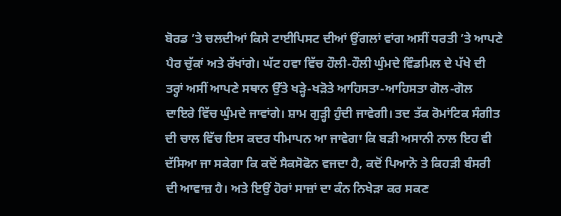ਬੋਰਡ ’ਤੇ ਚਲਦੀਆਂ ਕਿਸੇ ਟਾਈਪਿਸਟ ਦੀਆਂ ਉਂਗਲਾਂ ਵਾਂਗ ਅਸੀਂ ਧਰਤੀ ’ਤੇ ਆਪਣੇ ਪੈਰ ਚੁੱਕਾਂ ਅਤੇ ਰੱਖਾਂਗੇ। ਘੱਟ ਹਵਾ ਵਿੱਚ ਹੌਲੀ-ਹੌਲੀ ਘੁੰਮਦੇ ਵਿੰਡਮਿਲ ਦੇ ਪੱਖੇ ਦੀ ਤਰ੍ਹਾਂ ਅਸੀਂ ਆਪਣੇ ਸਥਾਨ ਉੱਤੇ ਖੜ੍ਹੇ-ਖੜੋਤੇ ਆਹਿਸਤਾ-ਆਹਿਸਤਾ ਗੋਲ-ਗੋਲ ਦਾਇਰੇ ਵਿੱਚ ਘੁੰਮਦੇ ਜਾਵਾਂਗੇ। ਸ਼ਾਮ ਗੁੜ੍ਹੀ ਹੁੰਦੀ ਜਾਵੇਗੀ। ਤਦ ਤੱਕ ਰੋਮਾਂਟਿਕ ਸੰਗੀਤ ਦੀ ਚਾਲ ਵਿੱਚ ਇਸ ਕਦਰ ਧੀਮਾਪਨ ਆ ਜਾਵੇਗਾ ਕਿ ਬੜੀ ਅਸਾਨੀ ਨਾਲ ਇਹ ਵੀ ਦੱਸਿਆ ਜਾ ਸਕੇਗਾ ਕਿ ਕਦੋਂ ਸੈਕਸੋਫੋਨ ਵਜਦਾ ਹੈ, ਕਦੋਂ ਪਿਆਨੋ ਤੇ ਕਿਹੜੀ ਬੰਸਰੀ ਦੀ ਆਵਾਜ਼ ਹੈ। ਅਤੇ ਇਉਂ ਹੋਰਾਂ ਸਾਜ਼ਾਂ ਦਾ ਕੰਨ ਨਿਖੇੜਾ ਕਰ ਸਕਣ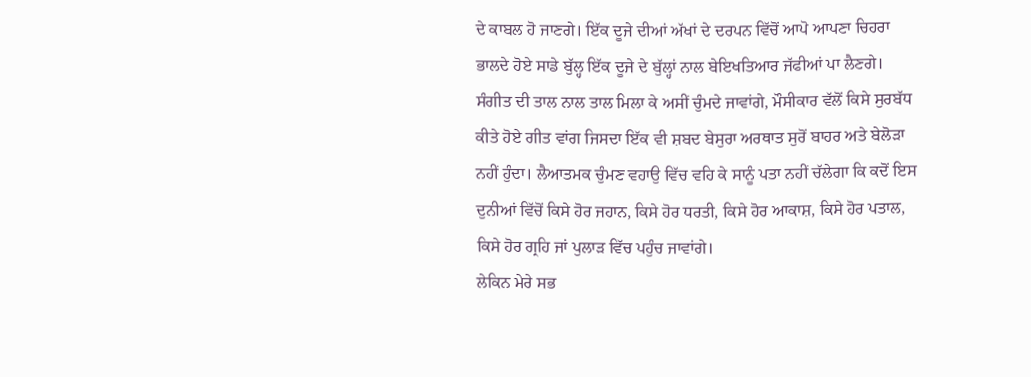ਦੇ ਕਾਬਲ ਹੋ ਜਾਣਗੇ। ਇੱਕ ਦੂਜੇ ਦੀਆਂ ਅੱਖਾਂ ਦੇ ਦਰਪਨ ਵਿੱਚੋਂ ਆਪੋ ਆਪਣਾ ਚਿਹਰਾ ਭਾਲਦੇ ਹੋਏ ਸਾਡੇ ਬੁੱਲ੍ਹ ਇੱਕ ਦੂਜੇ ਦੇ ਬੁੱਲ੍ਹਾਂ ਨਾਲ ਬੇਇਖਤਿਆਰ ਜੱਫੀਆਂ ਪਾ ਲੈਣਗੇ। ਸੰਗੀਤ ਦੀ ਤਾਲ ਨਾਲ ਤਾਲ ਮਿਲਾ ਕੇ ਅਸੀਂ ਚੁੰਮਦੇ ਜਾਵਾਂਗੇ, ਮੌਸੀਕਾਰ ਵੱਲੋਂ ਕਿਸੇ ਸੁਰਬੱਧ ਕੀਤੇ ਹੋਏ ਗੀਤ ਵਾਂਗ ਜਿਸਦਾ ਇੱਕ ਵੀ ਸ਼ਬਦ ਬੇਸੁਰਾ ਅਰਥਾਤ ਸੁਰੋਂ ਬਾਹਰ ਅਤੇ ਬੇਲੋੜਾ ਨਹੀਂ ਹੁੰਦਾ। ਲੈਆਤਮਕ ਚੁੰਮਣ ਵਹਾਉ ਵਿੱਚ ਵਹਿ ਕੇ ਸਾਨੂੰ ਪਤਾ ਨਹੀਂ ਚੱਲੇਗਾ ਕਿ ਕਦੋਂ ਇਸ ਦੁਨੀਆਂ ਵਿੱਚੋਂ ਕਿਸੇ ਹੋਰ ਜਹਾਨ, ਕਿਸੇ ਹੋਰ ਧਰਤੀ, ਕਿਸੇ ਹੋਰ ਆਕਾਸ਼, ਕਿਸੇ ਹੋਰ ਪਤਾਲ, ਕਿਸੇ ਹੋਰ ਗ੍ਰਹਿ ਜਾਂ ਪੁਲਾੜ ਵਿੱਚ ਪਹੁੰਚ ਜਾਵਾਂਗੇ।
ਲੇਕਿਨ ਮੇਰੇ ਸਭ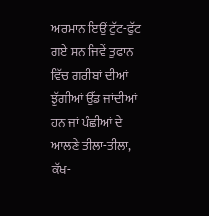ਅਰਮਾਨ ਇਉਂ ਟੁੱਟ-ਫੁੱਟ ਗਏ ਸਨ ਜਿਵੇਂ ਤੁਫਾਨ ਵਿੱਚ ਗਰੀਬਾਂ ਦੀਆਂ ਝੁੱਗੀਆਂ ਉੱਡ ਜਾਂਦੀਆਂ ਹਨ ਜਾਂ ਪੰਛੀਆਂ ਦੇ ਆਲਣੇ ਤੀਲਾ-ਤੀਲਾ, ਕੱਖ-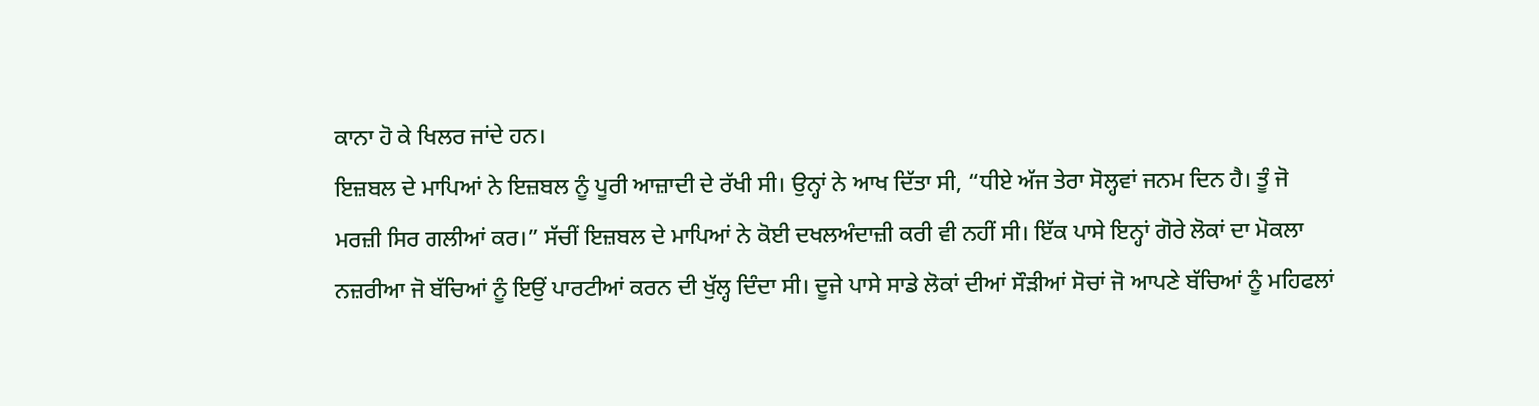ਕਾਨਾ ਹੋ ਕੇ ਖਿਲਰ ਜਾਂਦੇ ਹਨ।
ਇਜ਼ਬਲ ਦੇ ਮਾਪਿਆਂ ਨੇ ਇਜ਼ਬਲ ਨੂੰ ਪੂਰੀ ਆਜ਼ਾਦੀ ਦੇ ਰੱਖੀ ਸੀ। ਉਨ੍ਹਾਂ ਨੇ ਆਖ ਦਿੱਤਾ ਸੀ, “ਧੀਏ ਅੱਜ ਤੇਰਾ ਸੋਲ੍ਹਵਾਂ ਜਨਮ ਦਿਨ ਹੈ। ਤੂੰ ਜੋ ਮਰਜ਼ੀ ਸਿਰ ਗਲੀਆਂ ਕਰ।” ਸੱਚੀਂ ਇਜ਼ਬਲ ਦੇ ਮਾਪਿਆਂ ਨੇ ਕੋਈ ਦਖਲਅੰਦਾਜ਼ੀ ਕਰੀ ਵੀ ਨਹੀਂ ਸੀ। ਇੱਕ ਪਾਸੇ ਇਨ੍ਹਾਂ ਗੋਰੇ ਲੋਕਾਂ ਦਾ ਮੋਕਲਾ ਨਜ਼ਰੀਆ ਜੋ ਬੱਚਿਆਂ ਨੂੰ ਇਉਂ ਪਾਰਟੀਆਂ ਕਰਨ ਦੀ ਖੁੱਲ੍ਹ ਦਿੰਦਾ ਸੀ। ਦੂਜੇ ਪਾਸੇ ਸਾਡੇ ਲੋਕਾਂ ਦੀਆਂ ਸੌੜੀਆਂ ਸੋਚਾਂ ਜੋ ਆਪਣੇ ਬੱਚਿਆਂ ਨੂੰ ਮਹਿਫਲਾਂ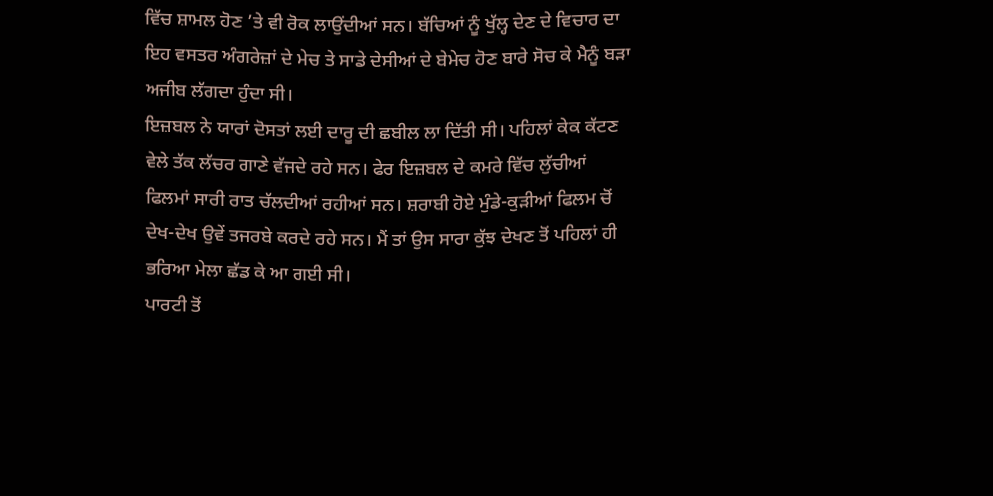ਵਿੱਚ ਸ਼ਾਮਲ ਹੋਣ ’ਤੇ ਵੀ ਰੋਕ ਲਾਉਂਦੀਆਂ ਸਨ। ਬੱਚਿਆਂ ਨੂੰ ਖੁੱਲ੍ਹ ਦੇਣ ਦੇ ਵਿਚਾਰ ਦਾ ਇਹ ਵਸਤਰ ਅੰਗਰੇਜ਼ਾਂ ਦੇ ਮੇਚ ਤੇ ਸਾਡੇ ਦੇਸੀਆਂ ਦੇ ਬੇਮੇਚ ਹੋਣ ਬਾਰੇ ਸੋਚ ਕੇ ਮੈਨੂੰ ਬੜਾ ਅਜੀਬ ਲੱਗਦਾ ਹੁੰਦਾ ਸੀ।
ਇਜ਼ਬਲ ਨੇ ਯਾਰਾਂ ਦੋਸਤਾਂ ਲਈ ਦਾਰੂ ਦੀ ਛਬੀਲ ਲਾ ਦਿੱਤੀ ਸੀ। ਪਹਿਲਾਂ ਕੇਕ ਕੱਟਣ ਵੇਲੇ ਤੱਕ ਲੱਚਰ ਗਾਣੇ ਵੱਜਦੇ ਰਹੇ ਸਨ। ਫੇਰ ਇਜ਼ਬਲ ਦੇ ਕਮਰੇ ਵਿੱਚ ਲੁੱਚੀਆਂ ਫਿਲਮਾਂ ਸਾਰੀ ਰਾਤ ਚੱਲਦੀਆਂ ਰਹੀਆਂ ਸਨ। ਸ਼ਰਾਬੀ ਹੋਏ ਮੁੰਡੇ-ਕੁੜੀਆਂ ਫਿਲਮ ਚੋਂ ਦੇਖ-ਦੇਖ ਉਵੇਂ ਤਜਰਬੇ ਕਰਦੇ ਰਹੇ ਸਨ। ਮੈਂ ਤਾਂ ਉਸ ਸਾਰਾ ਕੁੱਝ ਦੇਖਣ ਤੋਂ ਪਹਿਲਾਂ ਹੀ ਭਰਿਆ ਮੇਲਾ ਛੱਡ ਕੇ ਆ ਗਈ ਸੀ।
ਪਾਰਟੀ ਤੋਂ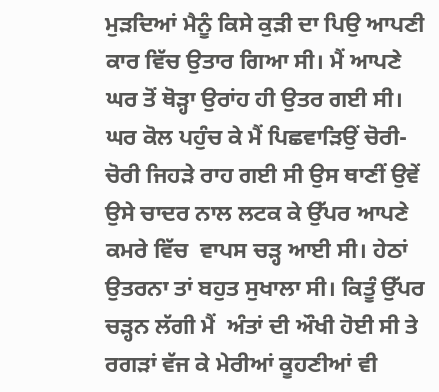ਮੁੜਦਿਆਂ ਮੈਨੂੰ ਕਿਸੇ ਕੁੜੀ ਦਾ ਪਿਉ ਆਪਣੀ ਕਾਰ ਵਿੱਚ ਉਤਾਰ ਗਿਆ ਸੀ। ਮੈਂ ਆਪਣੇ ਘਰ ਤੋਂ ਥੋੜ੍ਹਾ ਉਰਾਂਹ ਹੀ ਉਤਰ ਗਈ ਸੀ। ਘਰ ਕੋਲ ਪਹੁੰਚ ਕੇ ਮੈਂ ਪਿਛਵਾੜਿਉਂ ਚੋਰੀ-ਚੋਰੀ ਜਿਹੜੇ ਰਾਹ ਗਈ ਸੀ ਉਸ ਥਾਣੀਂ ਉਵੇਂ ਉਸੇ ਚਾਦਰ ਨਾਲ ਲਟਕ ਕੇ ਉੱਪਰ ਆਪਣੇ ਕਮਰੇ ਵਿੱਚ  ਵਾਪਸ ਚੜ੍ਹ ਆਈ ਸੀ। ਹੇਠਾਂ ਉਤਰਨਾ ਤਾਂ ਬਹੁਤ ਸੁਖਾਲਾ ਸੀ। ਕਿਤੂੰ ਉੱਪਰ ਚੜ੍ਹਨ ਲੱਗੀ ਮੈਂ  ਅੰਤਾਂ ਦੀ ਔਖੀ ਹੋਈ ਸੀ ਤੇ ਰਗੜਾਂ ਵੱਜ ਕੇ ਮੇਰੀਆਂ ਕੂਹਣੀਆਂ ਵੀ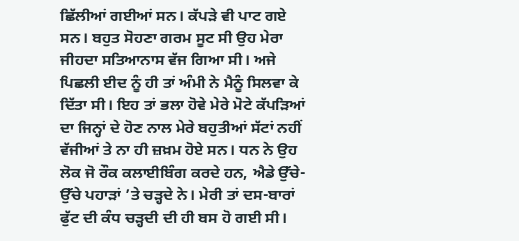ਛਿੱਲੀਆਂ ਗਈਆਂ ਸਨ। ਕੱਪੜੇ ਵੀ ਪਾਟ ਗਏ ਸਨ। ਬਹੁਤ ਸੋਹਣਾ ਗਰਮ ਸੂਟ ਸੀ ਉਹ ਮੇਰਾ ਜੀਹਦਾ ਸਤਿਆਨਾਸ ਵੱਜ ਗਿਆ ਸੀ। ਅਜੇ ਪਿਛਲੀ ਈਦ ਨੂੰ ਹੀ ਤਾਂ ਅੰਮੀ ਨੇ ਮੈਨੂੰ ਸਿਲਵਾ ਕੇ ਦਿੱਤਾ ਸੀ। ਇਹ ਤਾਂ ਭਲਾ ਹੋਵੇ ਮੇਰੇ ਮੋਟੇ ਕੱਪੜਿਆਂ ਦਾ ਜਿਨ੍ਹਾਂ ਦੇ ਹੋਣ ਨਾਲ ਮੇਰੇ ਬਹੁਤੀਆਂ ਸੱਟਾਂ ਨਹੀਂ ਵੱਜੀਆਂ ਤੇ ਨਾ ਹੀ ਜ਼ਖ਼ਮ ਹੋਏ ਸਨ। ਧਨ ਨੇ ਉਹ ਲੋਕ ਜੋ ਰੌਕ ਕਲਾਈਬਿੰਗ ਕਰਦੇ ਹਨ, ਐਡੇ ਉੱਚੇ-ਉੱਚੇ ਪਹਾੜਾਂ ’ਤੇ ਚੜ੍ਹਦੇ ਨੇ। ਮੇਰੀ ਤਾਂ ਦਸ-ਬਾਰਾਂ ਫੁੱਟ ਦੀ ਕੰਧ ਚੜ੍ਹਦੀ ਦੀ ਹੀ ਬਸ ਹੋ ਗਈ ਸੀ।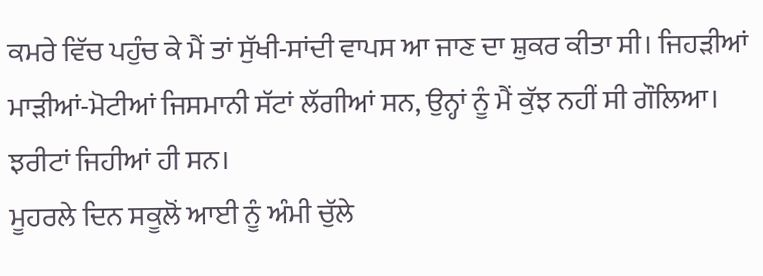ਕਮਰੇ ਵਿੱਚ ਪਹੁੰਚ ਕੇ ਮੈਂ ਤਾਂ ਸੁੱਖੀ-ਸਾਂਦੀ ਵਾਪਸ ਆ ਜਾਣ ਦਾ ਸ਼ੁਕਰ ਕੀਤਾ ਸੀ। ਜਿਹੜੀਆਂ ਮਾੜੀਆਂ-ਮੋਟੀਆਂ ਜਿਸਮਾਨੀ ਸੱਟਾਂ ਲੱਗੀਆਂ ਸਨ, ਉਨ੍ਹਾਂ ਨੂੰ ਮੈਂ ਕੁੱਝ ਨਹੀਂ ਸੀ ਗੌਲਿਆ। ਝਰੀਟਾਂ ਜਿਹੀਆਂ ਹੀ ਸਨ।
ਮੂਹਰਲੇ ਦਿਨ ਸਕੂਲੋਂ ਆਈ ਨੂੰ ਅੰਮੀ ਚੁੱਲੇ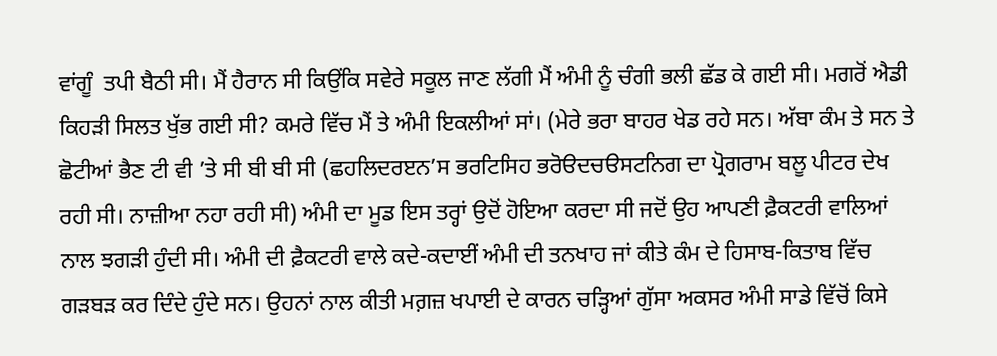ਵਾਂਗੂੰ  ਤਪੀ ਬੈਠੀ ਸੀ। ਮੈਂ ਹੈਰਾਨ ਸੀ ਕਿਉਂਕਿ ਸਵੇਰੇ ਸਕੂਲ ਜਾਣ ਲੱਗੀ ਮੈਂ ਅੰਮੀ ਨੂੰ ਚੰਗੀ ਭਲੀ ਛੱਡ ਕੇ ਗਈ ਸੀ। ਮਗਰੋਂ ਐਡੀ ਕਿਹੜੀ ਸਿਲਤ ਖੁੱਭ ਗਈ ਸੀ? ਕਮਰੇ ਵਿੱਚ ਮੈਂ ਤੇ ਅੰਮੀ ਇਕਲੀਆਂ ਸਾਂ। (ਮੇਰੇ ਭਰਾ ਬਾਹਰ ਖੇਡ ਰਹੇ ਸਨ। ਅੱਬਾ ਕੰਮ ਤੇ ਸਨ ਤੇ ਛੋਟੀਆਂ ਭੈਣ ਟੀ ਵੀ ’ਤੇ ਸੀ ਬੀ ਬੀ ਸੀ (ਛਹਲਿਦਰੲਨ’ਸ ਭਰਟਿਸਿਹ ਭਰੋੳਦਚੳਸਟਨਿਗ ਦਾ ਪ੍ਰੋਗਰਾਮ ਬਲੂ ਪੀਟਰ ਦੇਖ ਰਹੀ ਸੀ। ਨਾਜ਼ੀਆ ਨਹਾ ਰਹੀ ਸੀ) ਅੰਮੀ ਦਾ ਮੂਡ ਇਸ ਤਰ੍ਹਾਂ ਉਦੋਂ ਹੋਇਆ ਕਰਦਾ ਸੀ ਜਦੋਂ ਉਹ ਆਪਣੀ ਫ਼ੈਕਟਰੀ ਵਾਲਿਆਂ ਨਾਲ ਝਗੜੀ ਹੁੰਦੀ ਸੀ। ਅੰਮੀ ਦੀ ਫ਼ੈਕਟਰੀ ਵਾਲੇ ਕਦੇ-ਕਦਾਈਂ ਅੰਮੀ ਦੀ ਤਨਖਾਹ ਜਾਂ ਕੀਤੇ ਕੰਮ ਦੇ ਹਿਸਾਬ-ਕਿਤਾਬ ਵਿੱਚ ਗੜਬੜ ਕਰ ਦਿੰਦੇ ਹੁੰਦੇ ਸਨ। ਉਹਨਾਂ ਨਾਲ ਕੀਤੀ ਮਗ਼ਜ਼ ਖਪਾਈ ਦੇ ਕਾਰਨ ਚੜ੍ਹਿਆਂ ਗੁੱਸਾ ਅਕਸਰ ਅੰਮੀ ਸਾਡੇ ਵਿੱਚੋਂ ਕਿਸੇ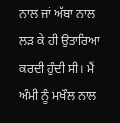ਨਾਲ ਜਾਂ ਅੱਬਾ ਨਾਲ ਲੜ ਕੇ ਹੀ ਉਤਾਰਿਆ ਕਰਦੀ ਹੁੰਦੀ ਸੀ। ਮੈਂ ਅੰਮੀ ਨੂੰ ਮਖੌਲ ਨਾਲ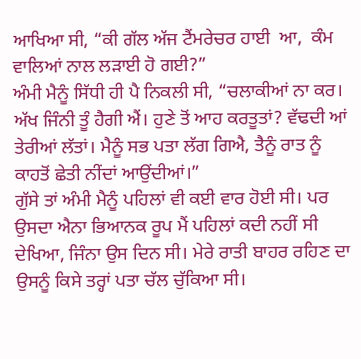ਆਖਿਆ ਸੀ, “ਕੀ ਗੱਲ ਅੱਜ ਟੈਂਮਰੇਚਰ ਹਾਈ  ਆ,  ਕੰਮ ਵਾਲਿਆਂ ਨਾਲ ਲੜਾਈ ਹੋ ਗਈ?”
ਅੰਮੀ ਮੈਨੂੰ ਸਿੱਧੀ ਹੀ ਪੈ ਨਿਕਲੀ ਸੀ, “ਚਲਾਕੀਆਂ ਨਾ ਕਰ। ਅੱਖ ਜਿੰਨੀ ਤੂੰ ਹੈਗੀ ਐਂ। ਹੁਣੇ ਤੋਂ ਆਹ ਕਰਤੂਤਾਂ? ਵੱਢਦੀ ਆਂ ਤੇਰੀਆਂ ਲੱਤਾਂ। ਮੈਨੂੰ ਸਭ ਪਤਾ ਲੱਗ ਗਿਐ, ਤੈਨੂੰ ਰਾਤ ਨੂੰ ਕਾਹਤੋਂ ਛੇਤੀ ਨੀਂਦਾਂ ਆਉਂਦੀਆਂ।”
ਗੁੱਸੇ ਤਾਂ ਅੰਮੀ ਮੈਨੂੰ ਪਹਿਲਾਂ ਵੀ ਕਈ ਵਾਰ ਹੋਈ ਸੀ। ਪਰ ਉਸਦਾ ਐਨਾ ਭਿਆਨਕ ਰੂਪ ਮੈਂ ਪਹਿਲਾਂ ਕਦੀ ਨਹੀਂ ਸੀ ਦੇਖਿਆ, ਜਿੰਨਾ ਉਸ ਦਿਨ ਸੀ। ਮੇਰੇ ਰਾਤੀ ਬਾਹਰ ਰਹਿਣ ਦਾ ਉਸਨੂੰ ਕਿਸੇ ਤਰ੍ਹਾਂ ਪਤਾ ਚੱਲ ਚੁੱਕਿਆ ਸੀ।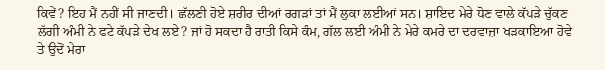ਕਿਵੇਂ? ਇਹ ਮੈਂ ਨਹੀਂ ਸੀ ਜਾਣਦੀ। ਛੱਲਣੀ ਹੋਏ ਸ਼ਰੀਰ ਦੀਆਂ ਰਗੜਾਂ ਤਾਂ ਮੈਂ ਲੁਕਾ ਲਈਆਂ ਸਨ। ਸ਼ਾਇਦ ਮੇਰੇ ਧੋਣ ਵਾਲੇ ਕੱਪੜੇ ਚੁੱਕਣ ਲੱਗੀ ਅੰਮੀ ਨੇ ਫਟੇ ਕੱਪੜੇ ਦੇਖ ਲਏ? ਜਾਂ ਹੋ ਸਕਦਾ ਹੈ ਰਾਤੀ ਕਿਸੇ ਕੰਮ, ਗੱਲ ਲਈ ਅੰਮੀ ਨੇ ਮੇਰੇ ਕਮਰੇ ਦਾ ਦਰਵਾਜ਼ਾ ਖੜਕਾਇਆ ਹੋਵੇ ਤੇ ਉਦੋਂ ਮੇਰਾ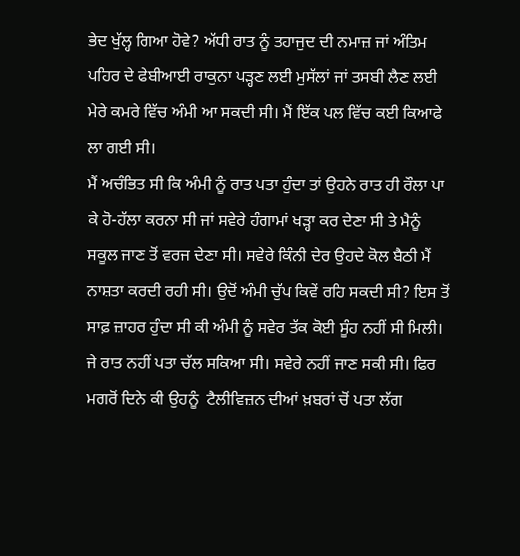ਭੇਦ ਖੁੱਲ੍ਹ ਗਿਆ ਹੋਵੇ? ਅੱਧੀ ਰਾਤ ਨੂੰ ਤਹਾਜੁਦ ਦੀ ਨਮਾਜ਼ ਜਾਂ ਅੰਤਿਮ ਪਹਿਰ ਦੇ ਫੇਬੀਆਈ ਰਾਕੁਨਾ ਪੜ੍ਹਣ ਲਈ ਮੁਸੱਲਾਂ ਜਾਂ ਤਸਬੀ ਲੈਣ ਲਈ ਮੇਰੇ ਕਮਰੇ ਵਿੱਚ ਅੰਮੀ ਆ ਸਕਦੀ ਸੀ। ਮੈਂ ਇੱਕ ਪਲ ਵਿੱਚ ਕਈ ਕਿਆਫੇ ਲਾ ਗਈ ਸੀ।
ਮੈਂ ਅਚੰਭਿਤ ਸੀ ਕਿ ਅੰਮੀ ਨੂੰ ਰਾਤ ਪਤਾ ਹੁੰਦਾ ਤਾਂ ਉਹਨੇ ਰਾਤ ਹੀ ਰੌਲਾ ਪਾ ਕੇ ਹੋ-ਹੱਲਾ ਕਰਨਾ ਸੀ ਜਾਂ ਸਵੇਰੇ ਹੰਗਾਮਾਂ ਖੜ੍ਹਾ ਕਰ ਦੇਣਾ ਸੀ ਤੇ ਮੈਨੂੰ ਸਕੂਲ ਜਾਣ ਤੋਂ ਵਰਜ ਦੇਣਾ ਸੀ। ਸਵੇਰੇ ਕਿੰਨੀ ਦੇਰ ਉਹਦੇ ਕੋਲ ਬੈਠੀ ਮੈਂ ਨਾਸ਼ਤਾ ਕਰਦੀ ਰਹੀ ਸੀ। ਉਦੋਂ ਅੰਮੀ ਚੁੱਪ ਕਿਵੇਂ ਰਹਿ ਸਕਦੀ ਸੀ? ਇਸ ਤੋਂ ਸਾਫ਼ ਜ਼ਾਹਰ ਹੁੰਦਾ ਸੀ ਕੀ ਅੰਮੀ ਨੂੰ ਸਵੇਰ ਤੱਕ ਕੋਈ ਸੂੰਹ ਨਹੀਂ ਸੀ ਮਿਲੀ। ਜੇ ਰਾਤ ਨਹੀਂ ਪਤਾ ਚੱਲ ਸਕਿਆ ਸੀ। ਸਵੇਰੇ ਨਹੀਂ ਜਾਣ ਸਕੀ ਸੀ। ਫਿਰ ਮਗਰੋਂ ਦਿਨੇ ਕੀ ਉਹਨੂੰ  ਟੈਲੀਵਿਜ਼ਨ ਦੀਆਂ ਖ਼ਬਰਾਂ ਚੋਂ ਪਤਾ ਲੱਗ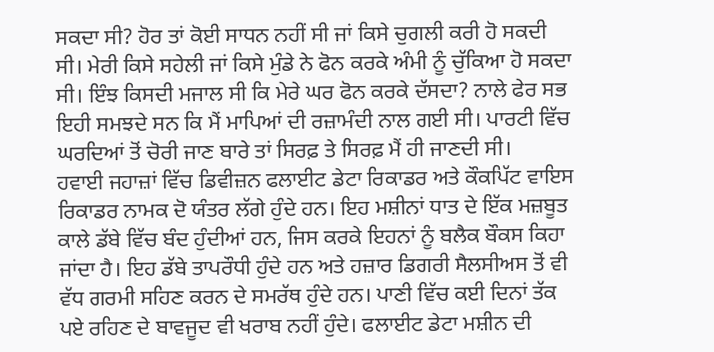ਸਕਦਾ ਸੀ? ਹੋਰ ਤਾਂ ਕੋਈ ਸਾਧਨ ਨਹੀਂ ਸੀ ਜਾਂ ਕਿਸੇ ਚੁਗਲੀ ਕਰੀ ਹੋ ਸਕਦੀ ਸੀ। ਮੇਰੀ ਕਿਸੇ ਸਹੇਲੀ ਜਾਂ ਕਿਸੇ ਮੁੰਡੇ ਨੇ ਫੋਨ ਕਰਕੇ ਅੰਮੀ ਨੂੰ ਚੁੱਕਿਆ ਹੋ ਸਕਦਾ ਸੀ। ਇੰਝ ਕਿਸਦੀ ਮਜਾਲ ਸੀ ਕਿ ਮੇਰੇ ਘਰ ਫੋਨ ਕਰਕੇ ਦੱਸਦਾ? ਨਾਲੇ ਫੇਰ ਸਭ ਇਹੀ ਸਮਝਦੇ ਸਨ ਕਿ ਮੈਂ ਮਾਪਿਆਂ ਦੀ ਰਜ਼ਾਮੰਦੀ ਨਾਲ ਗਈ ਸੀ। ਪਾਰਟੀ ਵਿੱਚ ਘਰਦਿਆਂ ਤੋਂ ਚੋਰੀ ਜਾਣ ਬਾਰੇ ਤਾਂ ਸਿਰਫ਼ ਤੇ ਸਿਰਫ਼ ਮੈਂ ਹੀ ਜਾਣਦੀ ਸੀ।
ਹਵਾਈ ਜਹਾਜ਼ਾਂ ਵਿੱਚ ਡਿਵੀਜ਼ਨ ਫਲਾਈਟ ਡੇਟਾ ਰਿਕਾਡਰ ਅਤੇ ਕੌਕਪਿੱਟ ਵਾਇਸ ਰਿਕਾਡਰ ਨਾਮਕ ਦੋ ਯੰਤਰ ਲੱਗੇ ਹੁੰਦੇ ਹਨ। ਇਹ ਮਸ਼ੀਨਾਂ ਧਾਤ ਦੇ ਇੱਕ ਮਜ਼ਬੂਤ ਕਾਲੇ ਡੱਬੇ ਵਿੱਚ ਬੰਦ ਹੁੰਦੀਆਂ ਹਨ, ਜਿਸ ਕਰਕੇ ਇਹਨਾਂ ਨੂੰ ਬਲੈਕ ਬੌਕਸ ਕਿਹਾ ਜਾਂਦਾ ਹੈ। ਇਹ ਡੱਬੇ ਤਾਪਰੌਧੀ ਹੁੰਦੇ ਹਨ ਅਤੇ ਹਜ਼ਾਰ ਡਿਗਰੀ ਸੈਲਸੀਅਸ ਤੋਂ ਵੀ ਵੱਧ ਗਰਮੀ ਸਹਿਣ ਕਰਨ ਦੇ ਸਮਰੱਥ ਹੁੰਦੇ ਹਨ। ਪਾਣੀ ਵਿੱਚ ਕਈ ਦਿਨਾਂ ਤੱਕ ਪਏ ਰਹਿਣ ਦੇ ਬਾਵਜੂਦ ਵੀ ਖਰਾਬ ਨਹੀਂ ਹੁੰਦੇ। ਫਲਾਈਟ ਡੇਟਾ ਮਸ਼ੀਨ ਦੀ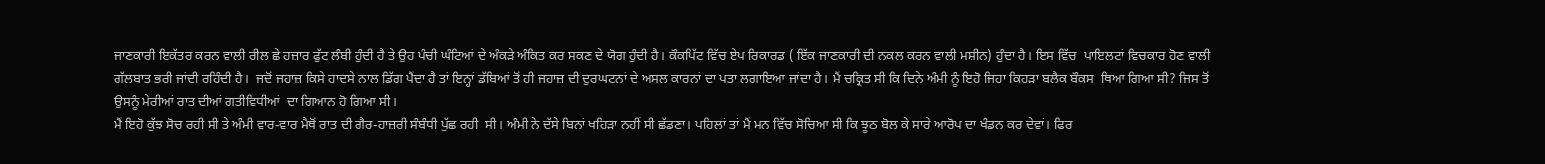ਜਾਣਕਾਰੀ ਇਕੱਤਰ ਕਰਨ ਵਾਲੀ ਰੀਲ ਛੇ ਹਜ਼ਾਰ ਫੁੱਟ ਲੰਬੀ ਹੁੰਦੀ ਹੈ ਤੇ ਉਹ ਪੰਚੀ ਘੰਟਿਆਂ ਦੇ ਅੰਕੜੇ ਅੰਕਿਤ ਕਰ ਸਕਣ ਦੇ ਯੋਗ ਹੁੰਦੀ ਹੈ। ਕੌਕਪਿੱਟ ਵਿੱਚ ਏਪ ਰਿਕਾਰਡ ( ਇੱਕ ਜਾਣਕਾਰੀ ਦੀ ਨਕਲ ਕਰਨ ਵਾਲੀ ਮਸ਼ੀਨ) ਹੁੰਦਾ ਹੈ। ਇਸ ਵਿੱਚ  ਪਾਇਲਟਾਂ ਵਿਚਕਾਰ ਹੋਣ ਵਾਲੀ ਗੱਲਬਾਤ ਭਰੀ ਜਾਂਦੀ ਰਹਿੰਦੀ ਹੈ।  ਜਦੋਂ ਜਹਾਜ਼ ਕਿਸੇ ਹਾਦਸੇ ਨਾਲ ਡਿੱਗ ਪੈਂਦਾ ਹੈ ਤਾਂ ਇਨ੍ਹਾਂ ਡੱਬਿਆਂ ਤੋਂ ਹੀ ਜਹਾਜ਼ ਦੀ ਦੁਰਘਟਨਾਂ ਦੇ ਅਸਲ ਕਾਰਨਾਂ ਦਾ ਪਤਾ ਲਗਾਇਆ ਜਾਂਦਾ ਹੈ। ਮੈਂ ਚਕ੍ਰਿਤ ਸੀ ਕਿ ਦਿਨੇ ਅੰਮੀ ਨੂੰ ਇਹੋ ਜਿਹਾ ਕਿਹੜਾ ਬਲੈਕ ਬੌਕਸ  ਥਿਆ ਗਿਆ ਸੀ? ਜਿਸ ਤੋਂ ਉਸਨੂੰ ਮੇਰੀਆਂ ਰਾਤ ਦੀਆਂ ਗਤੀਵਿਧੀਆਂ  ਦਾ ਗਿਆਨ ਹੋ ਗਿਆ ਸੀ।
ਮੈਂ ਇਹੋ ਕੁੱਝ ਸੋਚ ਰਹੀ ਸੀ ਤੇ ਅੰਮੀ ਵਾਰ-ਵਾਰ ਮੈਥੋਂ ਰਾਤ ਦੀ ਗੈਰ-ਹਾਜ਼ਰੀ ਸੰਬੰਧੀ ਪੁੱਛ ਰਹੀ  ਸੀ। ਅੰਮੀ ਨੇ ਦੱਸੇ ਬਿਨਾਂ ਖਹਿੜਾ ਨਹੀਂ ਸੀ ਛੱਡਣਾ। ਪਹਿਲਾਂ ਤਾਂ ਮੈਂ ਮਨ ਵਿੱਚ ਸੋਚਿਆ ਸੀ ਕਿ ਝੂਠ ਬੋਲ ਕੇ ਸਾਰੇ ਆਰੋਪ ਦਾ ਖੰਡਨ ਕਰ ਦੇਵਾਂ। ਫਿਰ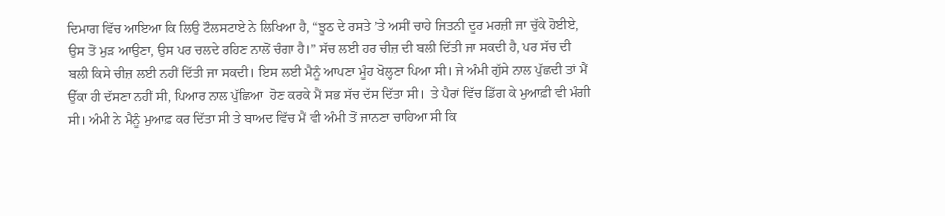ਦਿਮਾਗ ਵਿੱਚ ਆਇਆ ਕਿ ਲਿਉ ਟੌਲਸਟਾਏ ਨੇ ਲਿਖਿਆ ਹੈ, “ਝੂਠ ਦੇ ਰਸਤੇ ’ਤੇ ਅਸੀਂ ਚਾਹੇ ਜਿਤਨੀ ਦੂਰ ਮਰਜ਼ੀ ਜਾ ਚੁੱਕੇ ਹੋਈਏ, ਉਸ ਤੋਂ ਮੁੜ ਆਉਣਾ, ਉਸ ਪਰ ਚਲਦੇ ਰਹਿਣ ਨਾਲੋਂ ਚੰਗਾ ਹੈ।” ਸੱਚ ਲਈ ਹਰ ਚੀਜ਼ ਦੀ ਬਲੀ ਦਿੱਤੀ ਜਾ ਸਕਦੀ ਹੈ, ਪਰ ਸੱਚ ਦੀ ਬਲੀ ਕਿਸੇ ਚੀਜ਼ ਲਈ ਨਹੀਂ ਦਿੱਤੀ ਜਾ ਸਕਦੀ। ਇਸ ਲਈ ਮੈਨੂੰ ਆਪਣਾ ਮੂੰਹ ਖੋਲ੍ਹਣਾ ਪਿਆ ਸੀ। ਜੇ ਅੰਮੀ ਗੁੱਸੇ ਨਾਲ ਪੁੱਛਦੀ ਤਾਂ ਮੈਂ ਉੱਕਾ ਹੀ ਦੱਸਣਾ ਨਹੀਂ ਸੀ, ਪਿਆਰ ਨਾਲ ਪੁੱਛਿਆ  ਹੋਣ ਕਰਕੇ ਮੈਂ ਸਭ ਸੱਚ ਦੱਸ ਦਿੱਤਾ ਸੀ।  ਤੇ ਪੈਰਾਂ ਵਿੱਚ ਡਿੱਗ ਕੇ ਮੁਆਫ਼ੀ ਵੀ ਮੰਗੀ ਸੀ। ਅੰਮੀ ਨੇ ਮੈਨੂੰ ਮੁਆਫ਼ ਕਰ ਦਿੱਤਾ ਸੀ ਤੇ ਬਾਅਦ ਵਿੱਚ ਮੈਂ ਵੀ ਅੰਮੀ ਤੋਂ ਜਾਨਣਾ ਚਾਹਿਆ ਸੀ ਕਿ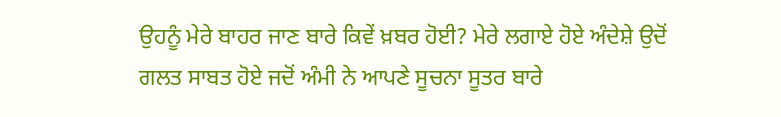ਉਹਨੂੰ ਮੇਰੇ ਬਾਹਰ ਜਾਣ ਬਾਰੇ ਕਿਵੇਂ ਖ਼ਬਰ ਹੋਈ? ਮੇਰੇ ਲਗਾਏ ਹੋਏ ਅੰਦੇਸ਼ੇ ਉਦੋਂ ਗਲਤ ਸਾਬਤ ਹੋਏ ਜਦੋਂ ਅੰਮੀ ਨੇ ਆਪਣੇ ਸੂਚਨਾ ਸੂਤਰ ਬਾਰੇ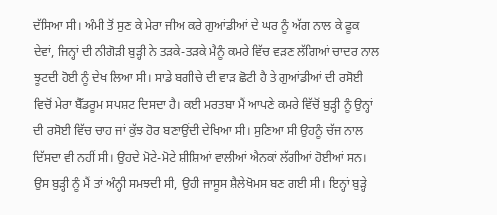ਦੱਸਿਆ ਸੀ। ਅੰਮੀ ਤੋਂ ਸੁਣ ਕੇ ਮੇਰਾ ਜੀਅ ਕਰੇ ਗੁਆਂਡੀਆਂ ਦੇ ਘਰ ਨੂੰ ਅੱਗ ਨਾਲ ਕੇ ਫੂਕ ਦੇਵਾਂ, ਜਿਨ੍ਹਾਂ ਦੀ ਨੀਗੋੜੀ ਬੁੜ੍ਹੀ ਨੇ ਤੜਕੇ-ਤੜਕੇ ਮੈਨੂੰ ਕਮਰੇ ਵਿੱਚ ਵੜਣ ਲੱਗਿਆਂ ਚਾਦਰ ਨਾਲ ਝੂਟਦੀ ਹੋਈ ਨੂੰ ਦੇਖ ਲਿਆ ਸੀ। ਸਾਡੇ ਬਗੀਚੇ ਦੀ ਵਾੜ ਛੋਟੀ ਹੈ ਤੇ ਗੁਆਂਡੀਆਂ ਦੀ ਰਸੋਈ ਵਿਚੋਂ ਮੇਰਾ ਬੈੱਡਰੂਮ ਸਪਸ਼ਟ ਦਿਸਦਾ ਹੈ। ਕਈ ਮਰਤਬਾ ਮੈਂ ਆਪਣੇ ਕਮਰੇ ਵਿੱਚੋਂ ਬੁੜ੍ਹੀ ਨੂੰ ਉਨ੍ਹਾਂ ਦੀ ਰਸੋਈ ਵਿੱਚ ਚਾਹ ਜਾਂ ਕੁੱਝ ਹੋਰ ਬਣਾਉਂਦੀ ਦੇਖਿਆ ਸੀ। ਸੁਣਿਆ ਸੀ ਉਹਨੂੰ ਚੱਜ ਨਾਲ ਦਿੱਸਦਾ ਵੀ ਨਹੀਂ ਸੀ। ਉਹਦੇ ਮੋਟੇ-ਮੋਟੇ ਸ਼ੀਸ਼ਿਆਂ ਵਾਲੀਆਂ ਐਨਕਾਂ ਲੱਗੀਆਂ ਹੋਈਆਂ ਸਨ। ਉਸ ਬੁੜ੍ਹੀ ਨੂੰ ਮੈਂ ਤਾਂ ਅੰਨ੍ਹੀ ਸਮਝਦੀ ਸੀ, ਉਹੀ ਜਾਸੂਸ ਸ਼ੈਲੇਖੋਮਸ ਬਣ ਗਈ ਸੀ। ਇਨ੍ਹਾਂ ਬੁੜ੍ਹੇ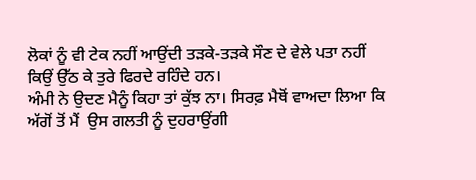ਲੋਕਾਂ ਨੂੰ ਵੀ ਟੇਕ ਨਹੀਂ ਆਉਂਦੀ ਤੜਕੇ-ਤੜਕੇ ਸੌਣ ਦੇ ਵੇਲੇ ਪਤਾ ਨਹੀਂ ਕਿਉਂ ਉੱਠ ਕੇ ਤੁਰੇ ਫਿਰਦੇ ਰਹਿੰਦੇ ਹਨ।
ਅੰਮੀ ਨੇ ਉਦਣ ਮੈਨੂੰ ਕਿਹਾ ਤਾਂ ਕੁੱਝ ਨਾ। ਸਿਰਫ਼ ਮੈਥੋਂ ਵਾਅਦਾ ਲਿਆ ਕਿ ਅੱਗੋਂ ਤੋਂ ਮੈਂ  ਉਸ ਗਲਤੀ ਨੂੰ ਦੁਹਰਾਉਂਗੀ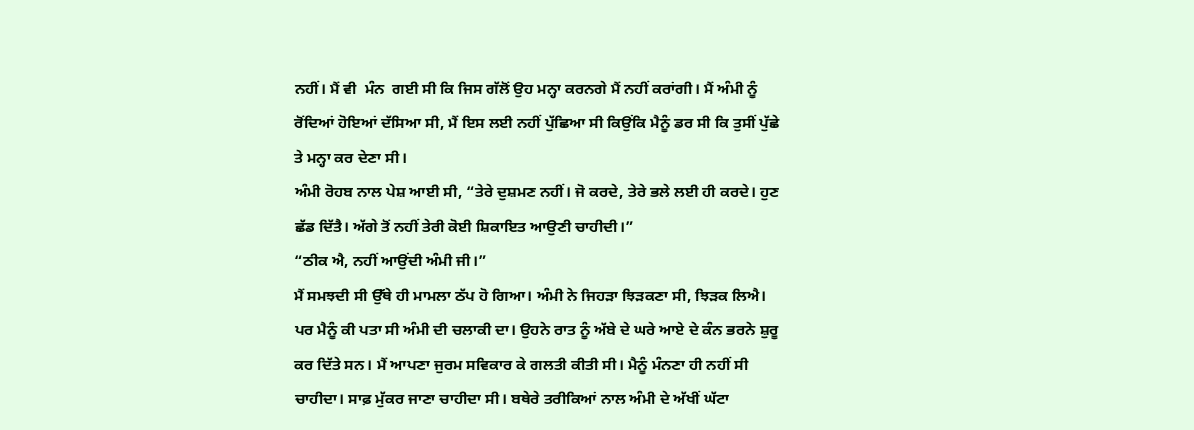ਨਹੀਂ। ਮੈਂ ਵੀ  ਮੰਨ  ਗਈ ਸੀ ਕਿ ਜਿਸ ਗੱਲੋਂ ਉਹ ਮਨ੍ਹਾ ਕਰਨਗੇ ਮੈਂ ਨਹੀਂ ਕਰਾਂਗੀ। ਮੈਂ ਅੰਮੀ ਨੂੰ ਰੋਂਦਿਆਂ ਹੋਇਆਂ ਦੱਸਿਆ ਸੀ, ਮੈਂ ਇਸ ਲਈ ਨਹੀਂ ਪੁੱਛਿਆ ਸੀ ਕਿਉਂਕਿ ਮੈਨੂੰ ਡਰ ਸੀ ਕਿ ਤੁਸੀਂ ਪੁੱਛੇ ਤੇ ਮਨ੍ਹਾ ਕਰ ਦੇਣਾ ਸੀ।
ਅੰਮੀ ਰੋਹਬ ਨਾਲ ਪੇਸ਼ ਆਈ ਸੀ, “ਤੇਰੇ ਦੁਸ਼ਮਣ ਨਹੀਂ। ਜੋ ਕਰਦੇ, ਤੇਰੇ ਭਲੇ ਲਈ ਹੀ ਕਰਦੇ। ਹੁਣ ਛੱਡ ਦਿੱਤੈ। ਅੱਗੇ ਤੋਂ ਨਹੀਂ ਤੇਰੀ ਕੋਈ ਸ਼ਿਕਾਇਤ ਆਉਣੀ ਚਾਹੀਦੀ।”
“ਠੀਕ ਐ, ਨਹੀਂ ਆਉਂਦੀ ਅੰਮੀ ਜੀ।”
ਮੈਂ ਸਮਝਦੀ ਸੀ ਉੱਥੇ ਹੀ ਮਾਮਲਾ ਠੱਪ ਹੋ ਗਿਆ। ਅੰਮੀ ਨੇ ਜਿਹੜਾ ਝਿੜਕਣਾ ਸੀ, ਝਿੜਕ ਲਿਐ। ਪਰ ਮੈਨੂੰ ਕੀ ਪਤਾ ਸੀ ਅੰਮੀ ਦੀ ਚਲਾਕੀ ਦਾ। ਉਹਨੇ ਰਾਤ ਨੂੰ ਅੱਬੇ ਦੇ ਘਰੇ ਆਏ ਦੇ ਕੰਨ ਭਰਨੇ ਸ਼ੁਰੂ ਕਰ ਦਿੱਤੇ ਸਨ। ਮੈਂ ਆਪਣਾ ਜੁਰਮ ਸਵਿਕਾਰ ਕੇ ਗਲਤੀ ਕੀਤੀ ਸੀ। ਮੈਨੂੰ ਮੰਨਣਾ ਹੀ ਨਹੀਂ ਸੀ ਚਾਹੀਦਾ। ਸਾਫ਼ ਮੁੱਕਰ ਜਾਣਾ ਚਾਹੀਦਾ ਸੀ। ਬਥੇਰੇ ਤਰੀਕਿਆਂ ਨਾਲ ਅੰਮੀ ਦੇ ਅੱਖੀਂ ਘੱਟਾ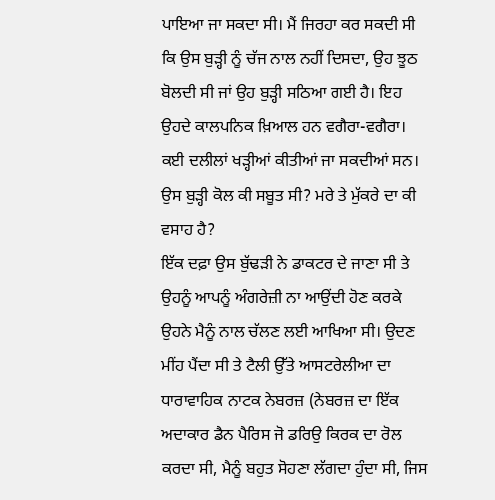ਪਾਇਆ ਜਾ ਸਕਦਾ ਸੀ। ਮੈਂ ਜਿਰਹਾ ਕਰ ਸਕਦੀ ਸੀ ਕਿ ਉਸ ਬੁੜ੍ਹੀ ਨੂੰ ਚੱਜ ਨਾਲ ਨਹੀਂ ਦਿਸਦਾ, ਉਹ ਝੂਠ ਬੋਲਦੀ ਸੀ ਜਾਂ ਉਹ ਬੁੜ੍ਹੀ ਸਠਿਆ ਗਈ ਹੈ। ਇਹ ਉਹਦੇ ਕਾਲਪਨਿਕ ਖ਼ਿਆਲ ਹਨ ਵਗੈਰਾ-ਵਗੈਰਾ।  ਕਈ ਦਲੀਲਾਂ ਖੜ੍ਹੀਆਂ ਕੀਤੀਆਂ ਜਾ ਸਕਦੀਆਂ ਸਨ। ਉਸ ਬੁੜ੍ਹੀ ਕੋਲ ਕੀ ਸਬੂਤ ਸੀ? ਮਰੇ ਤੇ ਮੁੱਕਰੇ ਦਾ ਕੀ ਵਸਾਹ ਹੈ?
ਇੱਕ ਦਫ਼ਾ ਉਸ ਬੁੱਢੜੀ ਨੇ ਡਾਕਟਰ ਦੇ ਜਾਣਾ ਸੀ ਤੇ ਉਹਨੂੰ ਆਪਨੂੰ ਅੰਗਰੇਜ਼ੀ ਨਾ ਆਉਂਦੀ ਹੋਣ ਕਰਕੇ ਉਹਨੇ ਮੈਨੂੰ ਨਾਲ ਚੱਲਣ ਲਈ ਆਖਿਆ ਸੀ। ਉਦਣ ਮੀਂਹ ਪੈਂਦਾ ਸੀ ਤੇ ਟੈਲੀ ਉੱਤੇ ਆਸਟਰੇਲੀਆ ਦਾ ਧਾਰਾਵਾਹਿਕ ਨਾਟਕ ਨੇਬਰਜ਼ (ਨੇਬਰਜ਼ ਦਾ ਇੱਕ ਅਦਾਕਾਰ ਡੈਨ ਪੈਰਿਸ ਜੋ ਡਰਿਉ ਕਿਰਕ ਦਾ ਰੋਲ ਕਰਦਾ ਸੀ, ਮੈਨੂੰ ਬਹੁਤ ਸੋਹਣਾ ਲੱਗਦਾ ਹੁੰਦਾ ਸੀ, ਜਿਸ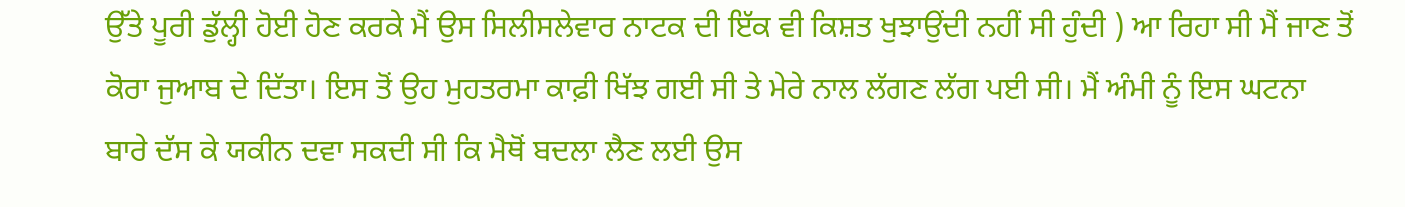ਉੱਤੇ ਪੂਰੀ ਡੁੱਲ੍ਹੀ ਹੋਈ ਹੋਣ ਕਰਕੇ ਮੈਂ ਉਸ ਸਿਲੀਸਲੇਵਾਰ ਨਾਟਕ ਦੀ ਇੱਕ ਵੀ ਕਿਸ਼ਤ ਖੁਝਾਉਂਦੀ ਨਹੀਂ ਸੀ ਹੁੰਦੀ ) ਆ ਰਿਹਾ ਸੀ ਮੈਂ ਜਾਣ ਤੋਂ ਕੋਰਾ ਜੁਆਬ ਦੇ ਦਿੱਤਾ। ਇਸ ਤੋਂ ਉਹ ਮੁਹਤਰਮਾ ਕਾਫ਼ੀ ਖਿੱਝ ਗਈ ਸੀ ਤੇ ਮੇਰੇ ਨਾਲ ਲੱਗਣ ਲੱਗ ਪਈ ਸੀ। ਮੈਂ ਅੰਮੀ ਨੂੰ ਇਸ ਘਟਨਾ ਬਾਰੇ ਦੱਸ ਕੇ ਯਕੀਨ ਦਵਾ ਸਕਦੀ ਸੀ ਕਿ ਮੈਥੋਂ ਬਦਲਾ ਲੈਣ ਲਈ ਉਸ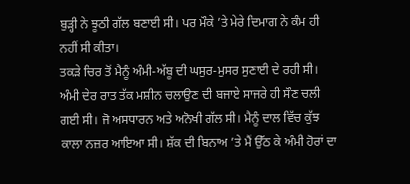ਬੁੜ੍ਹੀ ਨੇ ਝੂਠੀ ਗੱਲ ਬਣਾਈ ਸੀ। ਪਰ ਮੌਕੇ ’ਤੇ ਮੇਰੇ ਦਿਮਾਗ ਨੇ ਕੰਮ ਹੀ ਨਹੀਂ ਸੀ ਕੀਤਾ।
ਤਕੜੇ ਚਿਰ ਤੋਂ ਮੈਨੂੰ ਅੰਮੀ-ਅੱਬੂ ਦੀ ਘਸੁਰ-ਮੁਸਰ ਸੁਣਾਈ ਦੇ ਰਹੀ ਸੀ। ਅੰਮੀ ਦੇਰ ਰਾਤ ਤੱਕ ਮਸ਼ੀਨ ਚਲਾਉਣ ਦੀ ਬਜਾਏ ਸਾਜਰੇ ਹੀ ਸੌਣ ਚਲੀ ਗਈ ਸੀ। ਜੋ ਅਸਧਾਰਨ ਅਤੇ ਅਨੋਖੀ ਗੱਲ ਸੀ। ਮੈਨੂੰ ਦਾਲ ਵਿੱਚ ਕੁੱਝ ਕਾਲਾ ਨਜ਼ਰ ਆਇਆ ਸੀ। ਸ਼ੱਕ ਦੀ ਬਿਨਾਅ ’ਤੇ ਮੈਂ ਉੱਠ ਕੇ ਅੰਮੀ ਹੋਰਾਂ ਦਾ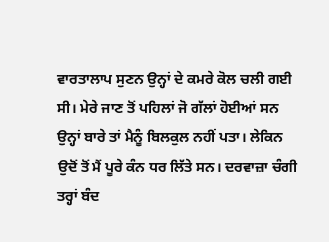ਵਾਰਤਾਲਾਪ ਸੁਣਨ ਉਨ੍ਹਾਂ ਦੇ ਕਮਰੇ ਕੋਲ ਚਲੀ ਗਈ ਸੀ। ਮੇਰੇ ਜਾਣ ਤੋਂ ਪਹਿਲਾਂ ਜੋ ਗੱਲਾਂ ਹੋਈਆਂ ਸਨ ਉਨ੍ਹਾਂ ਬਾਰੇ ਤਾਂ ਮੈਨੂੰ ਬਿਲਕੁਲ ਨਹੀਂ ਪਤਾ। ਲੇਕਿਨ ਉਦੋਂ ਤੋਂ ਮੈਂ ਪੂਰੇ ਕੰਨ ਧਰ ਲਿੱਤੇ ਸਨ। ਦਰਵਾਜ਼ਾ ਚੰਗੀ ਤਰ੍ਹਾਂ ਬੰਦ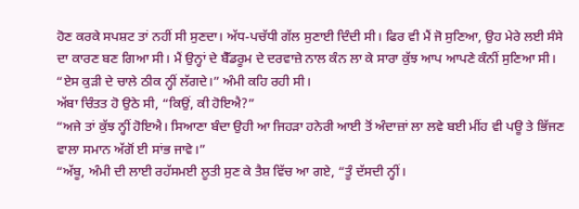ਹੋਣ ਕਰਕੇ ਸਪਸ਼ਟ ਤਾਂ ਨਹੀਂ ਸੀ ਸੁਣਦਾ। ਅੱਧ-ਪਚੱਧੀ ਗੱਲ ਸੁਣਾਈ ਦਿੰਦੀ ਸੀ। ਫਿਰ ਵੀ ਮੈਂ ਜੋ ਸੁਣਿਆ, ਉਹ ਮੇਰੇ ਲਈ ਸੰਸੇ ਦਾ ਕਾਰਣ ਬਣ ਗਿਆ ਸੀ। ਮੈਂ ਉਨ੍ਹਾਂ ਦੇ ਬੈੱਡਰੂਮ ਦੇ ਦਰਵਾਜ਼ੇ ਨਾਲ ਕੰਨ ਲਾ ਕੇ ਸਾਰਾ ਕੁੱਝ ਆਪ ਆਪਣੇ ਕੰਨੀਂ ਸੁਣਿਆ ਸੀ।
“ਏਸ ਕੁੜੀ ਦੇ ਚਾਲੇ ਠੀਕ ਨ੍ਹੀਂ ਲੱਗਦੇ।” ਅੰਮੀ ਕਹਿ ਰਹੀ ਸੀ।
ਅੱਬਾ ਚਿੰਤਤ ਹੋ ਉਠੇ ਸੀ, “ਕਿਉਂ, ਕੀ ਹੋਇਐ?”
“ਅਜੇ ਤਾਂ ਕੁੱਝ ਨ੍ਹੀਂ ਹੋਇਐ। ਸਿਆਣਾ ਬੰਦਾ ਉਹੀ ਆ ਜਿਹੜਾ ਹਨੇਰੀ ਆਈ ਤੋਂ ਅੰਦਾਜ਼ਾਂ ਲਾ ਲਵੇ ਬਈ ਮੀਂਹ ਵੀ ਪਊ ਤੇ ਭਿੱਜਣ ਵਾਲਾ ਸਮਾਨ ਅੱਗੋਂ ਈ ਸਾਂਭ ਜਾਵੇ।”
“ਅੱਬੂ, ਅੰਮੀ ਦੀ ਲਾਈ ਰਹੱਸਮਈ ਲੂਤੀ ਸੁਣ ਕੇ ਤੈਸ਼ ਵਿੱਚ ਆ ਗਏ, “ਤੂੰ ਦੱਸਦੀ ਨ੍ਹੀਂ।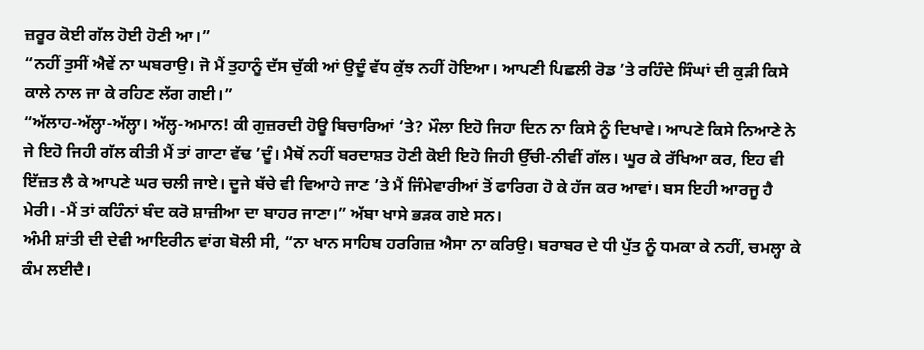ਜ਼ਰੂਰ ਕੋਈ ਗੱਲ ਹੋਈ ਹੋਣੀ ਆ।”
“ਨਹੀਂ ਤੁਸੀਂ ਐਵੇਂ ਨਾ ਘਬਰਾਉ। ਜੋ ਮੈਂ ਤੁਹਾਨੂੰ ਦੱਸ ਚੁੱਕੀ ਆਂ ਉਦੂੰ ਵੱਧ ਕੁੱਝ ਨਹੀਂ ਹੋਇਆ। ਆਪਣੀ ਪਿਛਲੀ ਰੋਡ ’ਤੇ ਰਹਿੰਦੇ ਸਿੰਘਾਂ ਦੀ ਕੁੜੀ ਕਿਸੇ ਕਾਲੇ ਨਾਲ ਜਾ ਕੇ ਰਹਿਣ ਲੱਗ ਗਈ।”
“ਅੱਲਾਹ-ਅੱਲ੍ਹਾ-ਅੱਲ੍ਹਾ। ਅੱਲ੍ਹ-ਅਮਾਨ! ਕੀ ਗੁਜ਼ਰਦੀ ਹੋਊ ਬਿਚਾਰਿਆਂ ’ਤੇ? ਮੌਲਾ ਇਹੋ ਜਿਹਾ ਦਿਨ ਨਾ ਕਿਸੇ ਨੂੰ ਦਿਖਾਵੇ। ਆਪਣੇ ਕਿਸੇ ਨਿਆਣੇ ਨੇ ਜੇ ਇਹੋ ਜਿਹੀ ਗੱਲ ਕੀਤੀ ਮੈਂ ਤਾਂ ਗਾਟਾ ਵੱਢ ’ਦੂੰ। ਮੈਥੋਂ ਨਹੀਂ ਬਰਦਾਸ਼ਤ ਹੋਣੀ ਕੋਈ ਇਹੋ ਜਿਹੀ ਉੱਚੀ-ਨੀਵੀਂ ਗੱਲ। ਘੂਰ ਕੇ ਰੱਖਿਆ ਕਰ, ਇਹ ਵੀ ਇੱਜ਼ਤ ਲੈ ਕੇ ਆਪਣੇ ਘਰ ਚਲੀ ਜਾਏ। ਦੂਜੇ ਬੱਚੇ ਵੀ ਵਿਆਹੇ ਜਾਣ ’ਤੇ ਮੈਂ ਜਿੰਮੇਵਾਰੀਆਂ ਤੋਂ ਫਾਰਿਗ ਹੋ ਕੇ ਹੱਜ ਕਰ ਆਵਾਂ। ਬਸ ਇਹੀ ਆਰਜੂ ਹੈ ਮੇਰੀ। -ਮੈਂ ਤਾਂ ਕਹਿੰਨਾਂ ਬੰਦ ਕਰੋ ਸ਼ਾਜ਼ੀਆ ਦਾ ਬਾਹਰ ਜਾਣਾ।” ਅੱਬਾ ਖਾਸੇ ਭੜਕ ਗਏ ਸਨ।
ਅੰਮੀ ਸ਼ਾਂਤੀ ਦੀ ਦੇਵੀ ਆਇਰੀਨ ਵਾਂਗ ਬੋਲੀ ਸੀ, “ਨਾ ਖਾਨ ਸਾਹਿਬ ਹਰਗਿਜ਼ ਐਸਾ ਨਾ ਕਰਿਉ। ਬਰਾਬਰ ਦੇ ਧੀ ਪੁੱਤ ਨੂੰ ਧਮਕਾ ਕੇ ਨਹੀਂ, ਚਮਲ੍ਹਾ ਕੇ ਕੰਮ ਲਈਦੈ।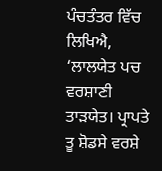ਪੰਚਤੰਤਰ ਵਿੱਚ ਲਿਖਿਐ, ‘ਲਾਲਯੇਤ ਪਚ ਵਰਸ਼ਾਣੀ ਤਾੜਯੇਤ। ਪ੍ਰਾਪਤੇ ਤੂ ਸ਼ੋਡਸੇ ਵਰਸ਼ੇ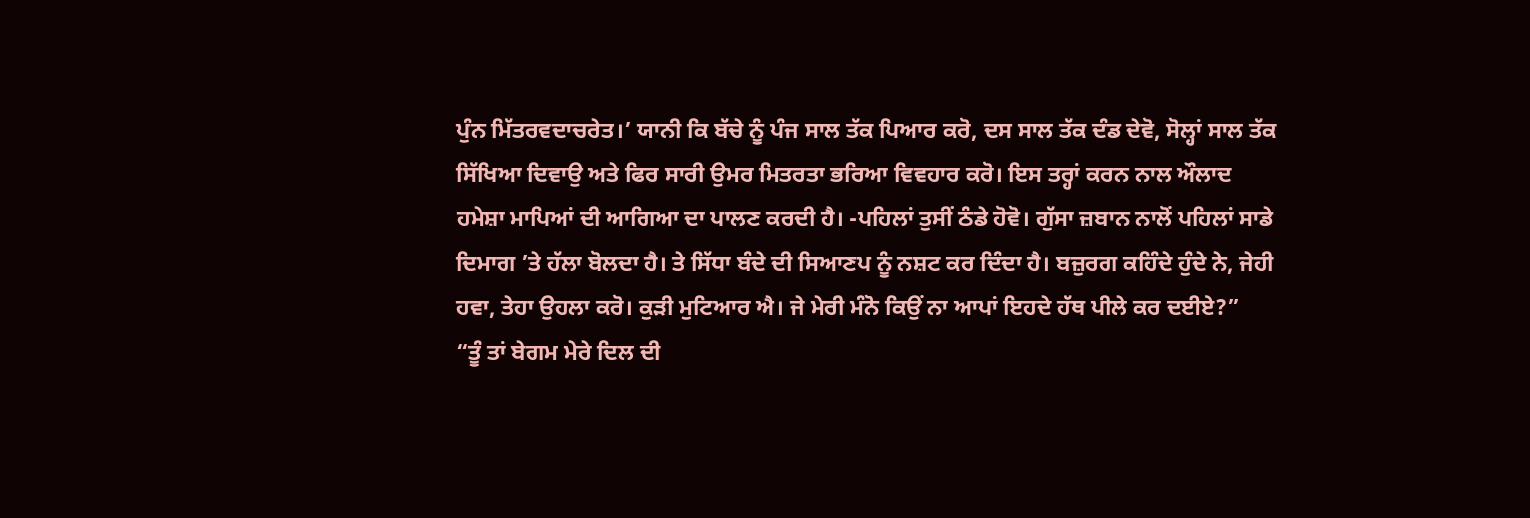ਪੁੰਨ ਮਿੱਤਰਵਦਾਚਰੇਤ।’ ਯਾਨੀ ਕਿ ਬੱਚੇ ਨੂੰ ਪੰਜ ਸਾਲ ਤੱਕ ਪਿਆਰ ਕਰੋ, ਦਸ ਸਾਲ ਤੱਕ ਦੰਡ ਦੇਵੋ, ਸੋਲ੍ਹਾਂ ਸਾਲ ਤੱਕ ਸਿੱਖਿਆ ਦਿਵਾਉ ਅਤੇ ਫਿਰ ਸਾਰੀ ਉਮਰ ਮਿਤਰਤਾ ਭਰਿਆ ਵਿਵਹਾਰ ਕਰੋ। ਇਸ ਤਰ੍ਹਾਂ ਕਰਨ ਨਾਲ ਔਲਾਦ ਹਮੇਸ਼ਾ ਮਾਪਿਆਂ ਦੀ ਆਗਿਆ ਦਾ ਪਾਲਣ ਕਰਦੀ ਹੈ। -ਪਹਿਲਾਂ ਤੁਸੀਂ ਠੰਡੇ ਹੋਵੋ। ਗੁੱਸਾ ਜ਼ਬਾਨ ਨਾਲੋਂ ਪਹਿਲਾਂ ਸਾਡੇ ਦਿਮਾਗ ’ਤੇ ਹੱਲਾ ਬੋਲਦਾ ਹੈ। ਤੇ ਸਿੱਧਾ ਬੰਦੇ ਦੀ ਸਿਆਣਪ ਨੂੰ ਨਸ਼ਟ ਕਰ ਦਿੰਦਾ ਹੈ। ਬਜ਼ੁਰਗ ਕਹਿੰਦੇ ਹੁੰਦੇ ਨੇ, ਜੇਹੀ ਹਵਾ, ਤੇਹਾ ਉਹਲਾ ਕਰੋ। ਕੁੜੀ ਮੁਟਿਆਰ ਐ। ਜੇ ਮੇਰੀ ਮੰਨੋ ਕਿਉਂ ਨਾ ਆਪਾਂ ਇਹਦੇ ਹੱਥ ਪੀਲੇ ਕਰ ਦਈਏ?”
“ਤੂੰ ਤਾਂ ਬੇਗਮ ਮੇਰੇ ਦਿਲ ਦੀ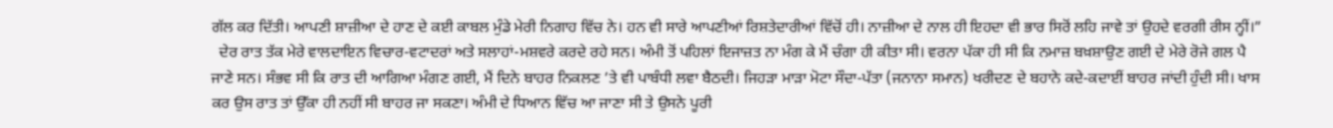ਗੱਲ ਕਰ ਦਿੱਤੀ। ਆਪਣੀ ਸ਼ਾਜ਼ੀਆ ਦੇ ਹਾਣ ਦੇ ਕਈ ਕਾਬਲ ਮੁੰਡੇ ਮੇਰੀ ਨਿਗਾਹ ਵਿੱਚ ਨੇ। ਹਨ ਵੀ ਸਾਰੇ ਆਪਣੀਆਂ ਰਿਸ਼ਤੇਦਾਰੀਆਂ ਵਿੱਚੋਂ ਹੀ। ਨਾਜ਼ੀਆ ਦੇ ਨਾਲ ਹੀ ਇਹਦਾ ਵੀ ਭਾਰ ਸਿਰੋਂ ਲਹਿ ਜਾਵੇ ਤਾਂ ਉਹਦੇ ਵਰਗੀ ਰੀਸ ਨ੍ਹੀਂ।”
  ਦੇਰ ਰਾਤ ਤੱਕ ਮੇਰੇ ਵਾਲਦਾਇਨ ਵਿਚਾਰ-ਵਟਾਦਰਾਂ ਅਤੇ ਸਲਾਹਾਂ-ਮਸ਼ਵਰੇ ਕਰਦੇ ਰਹੇ ਸਨ। ਅੰਮੀ ਤੋਂ ਪਹਿਲਾਂ ਇਜਾਜ਼ਤ ਨਾ ਮੰਗ ਕੇ ਮੈਂ ਚੰਗਾ ਹੀ ਕੀਤਾ ਸੀ। ਵਰਨਾ ਪੱਕਾ ਹੀ ਸੀ ਕਿ ਨਮਾਜ਼ ਬਖ਼ਸ਼ਾਉਣ ਗਈ ਦੇ ਮੇਰੇ ਰੋਜੇ ਗਲ ਪੈ ਜਾਣੇ ਸਨ। ਸੰਭਵ ਸੀ ਕਿ ਰਾਤ ਦੀ ਆਗਿਆ ਮੰਗਣ ਗਈ, ਮੈਂ ਦਿਨੇ ਬਾਹਰ ਨਿਕਲਣ ’ਤੇ ਵੀ ਪਾਬੰਧੀ ਲਵਾ ਬੈਠਦੀ। ਜਿਹੜਾ ਮਾੜਾ ਮੋਟਾ ਸੌਦਾ-ਪੱਤਾ (ਜਨਾਨਾ ਸਮਾਨ) ਖਰੀਦਣ ਦੇ ਬਹਾਨੇ ਕਦੇ-ਕਦਾਈਂ ਬਾਹਰ ਜਾਂਦੀ ਹੁੰਦੀ ਸੀ। ਖਾਸ ਕਰ ਉਸ ਰਾਤ ਤਾਂ ਉੱਕਾ ਹੀ ਨਹੀਂ ਸੀ ਬਾਹਰ ਜਾ ਸਕਣਾ। ਅੰਮੀ ਦੇ ਧਿਆਨ ਵਿੱਚ ਆ ਜਾਣਾ ਸੀ ਤੇ ਉਸਨੇ ਪੂਰੀ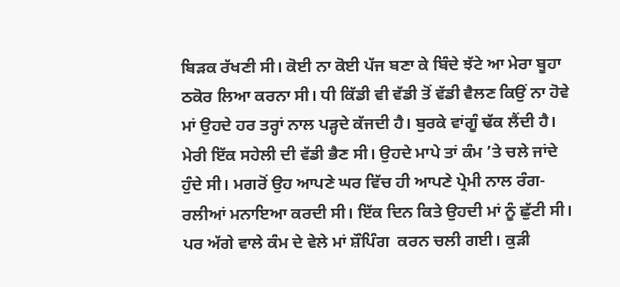ਬਿੜਕ ਰੱਖਣੀ ਸੀ। ਕੋਈ ਨਾ ਕੋਈ ਪੱਜ ਬਣਾ ਕੇ ਬਿੰਦੇ ਝੱਟੇ ਆ ਮੇਰਾ ਬੂਹਾ ਠਕੋਰ ਲਿਆ ਕਰਨਾ ਸੀ। ਧੀ ਕਿੱਡੀ ਵੀ ਵੱਡੀ ਤੋਂ ਵੱਡੀ ਵੈਲਣ ਕਿਉਂ ਨਾ ਹੋਵੇ ਮਾਂ ਉਹਦੇ ਹਰ ਤਰ੍ਹਾਂ ਨਾਲ ਪੜ੍ਹਦੇ ਕੱਜਦੀ ਹੈ। ਬੁਰਕੇ ਵਾਂਗੂੰ ਢੱਕ ਲੈਂਦੀ ਹੈ।
ਮੇਰੀ ਇੱਕ ਸਹੇਲੀ ਦੀ ਵੱਡੀ ਭੈਣ ਸੀ। ਉਹਦੇ ਮਾਪੇ ਤਾਂ ਕੰਮ ’ਤੇ ਚਲੇ ਜਾਂਦੇ ਹੁੰਦੇ ਸੀ। ਮਗਰੋਂ ਉਹ ਆਪਣੇ ਘਰ ਵਿੱਚ ਹੀ ਆਪਣੇ ਪ੍ਰੇਮੀ ਨਾਲ ਰੰਗ-ਰਲੀਆਂ ਮਨਾਇਆ ਕਰਦੀ ਸੀ। ਇੱਕ ਦਿਨ ਕਿਤੇ ਉਹਦੀ ਮਾਂ ਨੂੰ ਛੁੱਟੀ ਸੀ। ਪਰ ਅੱਗੇ ਵਾਲੇ ਕੰਮ ਦੇ ਵੇਲੇ ਮਾਂ ਸ਼ੌਪਿੰਗ  ਕਰਨ ਚਲੀ ਗਈ। ਕੁੜੀ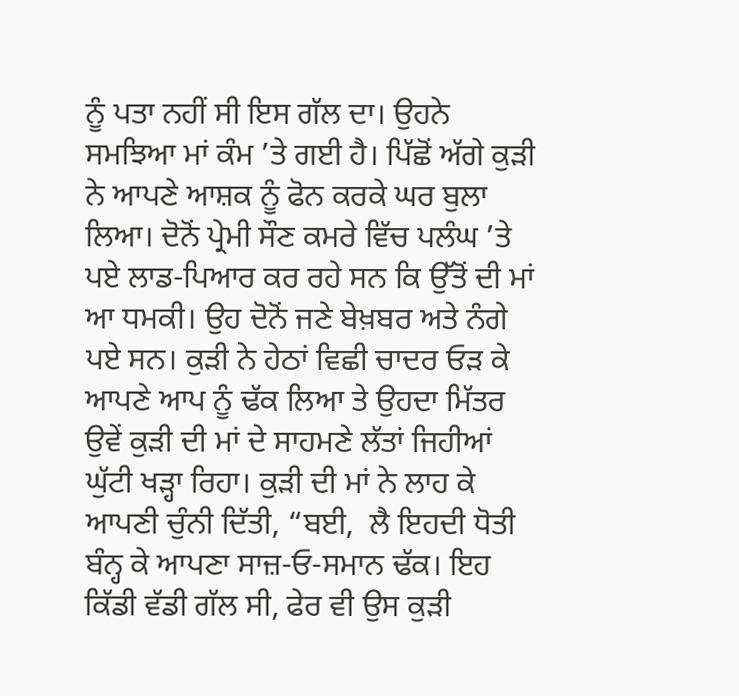ਨੂੰ ਪਤਾ ਨਹੀਂ ਸੀ ਇਸ ਗੱਲ ਦਾ। ਉਹਨੇ ਸਮਝਿਆ ਮਾਂ ਕੰਮ ’ਤੇ ਗਈ ਹੈ। ਪਿੱਛੋਂ ਅੱਗੇ ਕੁੜੀ ਨੇ ਆਪਣੇ ਆਸ਼ਕ ਨੂੰ ਫੋਨ ਕਰਕੇ ਘਰ ਬੁਲਾ ਲਿਆ। ਦੋਨੋਂ ਪ੍ਰੇਮੀ ਸੌਣ ਕਮਰੇ ਵਿੱਚ ਪਲੰਘ ’ਤੇ ਪਏ ਲਾਡ-ਪਿਆਰ ਕਰ ਰਹੇ ਸਨ ਕਿ ਉੱਤੋਂ ਦੀ ਮਾਂ ਆ ਧਮਕੀ। ਉਹ ਦੋਨੋਂ ਜਣੇ ਬੇਖ਼ਬਰ ਅਤੇ ਨੰਗੇ ਪਏ ਸਨ। ਕੁੜੀ ਨੇ ਹੇਠਾਂ ਵਿਛੀ ਚਾਦਰ ਓੜ ਕੇ ਆਪਣੇ ਆਪ ਨੂੰ ਢੱਕ ਲਿਆ ਤੇ ਉਹਦਾ ਮਿੱਤਰ ਉਵੇਂ ਕੁੜੀ ਦੀ ਮਾਂ ਦੇ ਸਾਹਮਣੇ ਲੱਤਾਂ ਜਿਹੀਆਂ ਘੁੱਟੀ ਖੜ੍ਹਾ ਰਿਹਾ। ਕੁੜੀ ਦੀ ਮਾਂ ਨੇ ਲਾਹ ਕੇ ਆਪਣੀ ਚੁੰਨੀ ਦਿੱਤੀ, “ਬਈ,  ਲੈ ਇਹਦੀ ਧੋਤੀ ਬੰਨ੍ਹ ਕੇ ਆਪਣਾ ਸਾਜ਼-ਓ-ਸਮਾਨ ਢੱਕ। ਇਹ ਕਿੱਡੀ ਵੱਡੀ ਗੱਲ ਸੀ, ਫੇਰ ਵੀ ਉਸ ਕੁੜੀ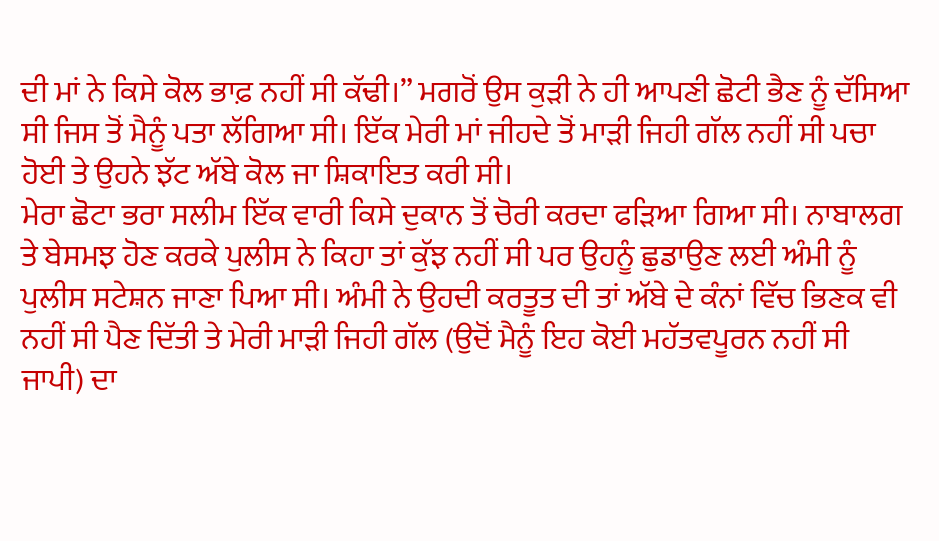ਦੀ ਮਾਂ ਨੇ ਕਿਸੇ ਕੋਲ ਭਾਫ਼ ਨਹੀਂ ਸੀ ਕੱਢੀ।” ਮਗਰੋਂ ਉਸ ਕੁੜੀ ਨੇ ਹੀ ਆਪਣੀ ਛੋਟੀ ਭੈਣ ਨੂੰ ਦੱਸਿਆ ਸੀ ਜਿਸ ਤੋਂ ਮੈਨੂੰ ਪਤਾ ਲੱਗਿਆ ਸੀ। ਇੱਕ ਮੇਰੀ ਮਾਂ ਜੀਹਦੇ ਤੋਂ ਮਾੜੀ ਜਿਹੀ ਗੱਲ ਨਹੀਂ ਸੀ ਪਚਾ ਹੋਈ ਤੇ ਉਹਨੇ ਝੱਟ ਅੱਬੇ ਕੋਲ ਜਾ ਸ਼ਿਕਾਇਤ ਕਰੀ ਸੀ।
ਮੇਰਾ ਛੋਟਾ ਭਰਾ ਸਲੀਮ ਇੱਕ ਵਾਰੀ ਕਿਸੇ ਦੁਕਾਨ ਤੋਂ ਚੋਰੀ ਕਰਦਾ ਫੜਿਆ ਗਿਆ ਸੀ। ਨਾਬਾਲਗ ਤੇ ਬੇਸਮਝ ਹੋਣ ਕਰਕੇ ਪੁਲੀਸ ਨੇ ਕਿਹਾ ਤਾਂ ਕੁੱਝ ਨਹੀਂ ਸੀ ਪਰ ਉਹਨੂੰ ਛੁਡਾਉਣ ਲਈ ਅੰਮੀ ਨੂੰ ਪੁਲੀਸ ਸਟੇਸ਼ਨ ਜਾਣਾ ਪਿਆ ਸੀ। ਅੰਮੀ ਨੇ ਉਹਦੀ ਕਰਤੂਤ ਦੀ ਤਾਂ ਅੱਬੇ ਦੇ ਕੰਨਾਂ ਵਿੱਚ ਭਿਣਕ ਵੀ ਨਹੀਂ ਸੀ ਪੈਣ ਦਿੱਤੀ ਤੇ ਮੇਰੀ ਮਾੜੀ ਜਿਹੀ ਗੱਲ (ਉਦੋਂ ਮੈਨੂੰ ਇਹ ਕੋਈ ਮਹੱਤਵਪੂਰਨ ਨਹੀਂ ਸੀ ਜਾਪੀ) ਦਾ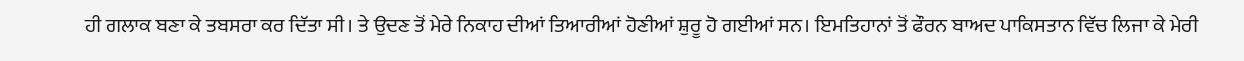ਹੀ ਗਲਾਕ ਬਣਾ ਕੇ ਤਬਸਰਾ ਕਰ ਦਿੱਤਾ ਸੀ। ਤੇ ਉਦਣ ਤੋਂ ਮੇਰੇ ਨਿਕਾਹ ਦੀਆਂ ਤਿਆਰੀਆਂ ਹੋਣੀਆਂ ਸ਼ੁਰੂ ਹੋ ਗਈਆਂ ਸਨ। ਇਮਤਿਹਾਨਾਂ ਤੋਂ ਫੌਰਨ ਬਾਅਦ ਪਾਕਿਸਤਾਨ ਵਿੱਚ ਲਿਜਾ ਕੇ ਮੇਰੀ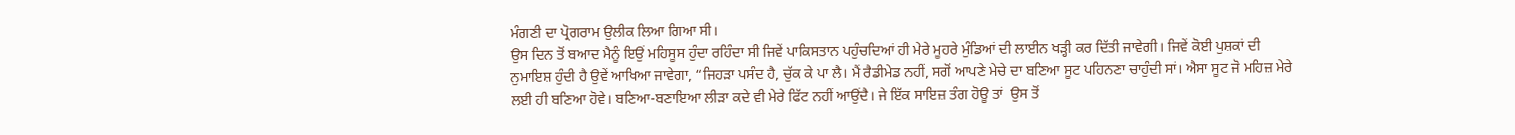ਮੰਗਣੀ ਦਾ ਪ੍ਰੋਗਰਾਮ ਉਲੀਕ ਲਿਆ ਗਿਆ ਸੀ।
ਉਸ ਦਿਨ ਤੋਂ ਬਆਦ ਮੈਨੂੰ ਇਉਂ ਮਹਿਸੂਸ ਹੁੰਦਾ ਰਹਿੰਦਾ ਸੀ ਜਿਵੇਂ ਪਾਕਿਸਤਾਨ ਪਹੁੰਚਦਿਆਂ ਹੀ ਮੇਰੇ ਮੂਹਰੇ ਮੁੰਡਿਆਂ ਦੀ ਲਾਈਨ ਖੜ੍ਹੀ ਕਰ ਦਿੱਤੀ ਜਾਵੇਗੀ। ਜਿਵੇਂ ਕੋਈ ਪੁਸ਼ਕਾਂ ਦੀ ਨੁਮਾਇਸ਼ ਹੁੰਦੀ ਹੈ ਉਵੇਂ ਆਖਿਆ ਜਾਵੇਗਾ, “ਜਿਹੜਾ ਪਸੰਦ ਹੈ, ਚੁੱਕ ਕੇ ਪਾ ਲੈ। ਮੈਂ ਰੈਡੀਮੇਡ ਨਹੀਂ, ਸਗੋਂ ਆਪਣੇ ਮੇਚੇ ਦਾ ਬਣਿਆ ਸੂਟ ਪਹਿਨਣਾ ਚਾਹੁੰਦੀ ਸਾਂ। ਐਸਾ ਸੂਟ ਜੋ ਮਹਿਜ਼ ਮੇਰੇ ਲਈ ਹੀ ਬਣਿਆ ਹੋਵੇ। ਬਣਿਆ-ਬਣਾਇਆ ਲੀੜਾ ਕਦੇ ਵੀ ਮੇਰੇ ਫਿੱਟ ਨਹੀਂ ਆਉਂਦੈ। ਜੇ ਇੱਕ ਸਾਇਜ਼ ਤੰਗ ਹੋਊ ਤਾਂ  ਉਸ ਤੋਂ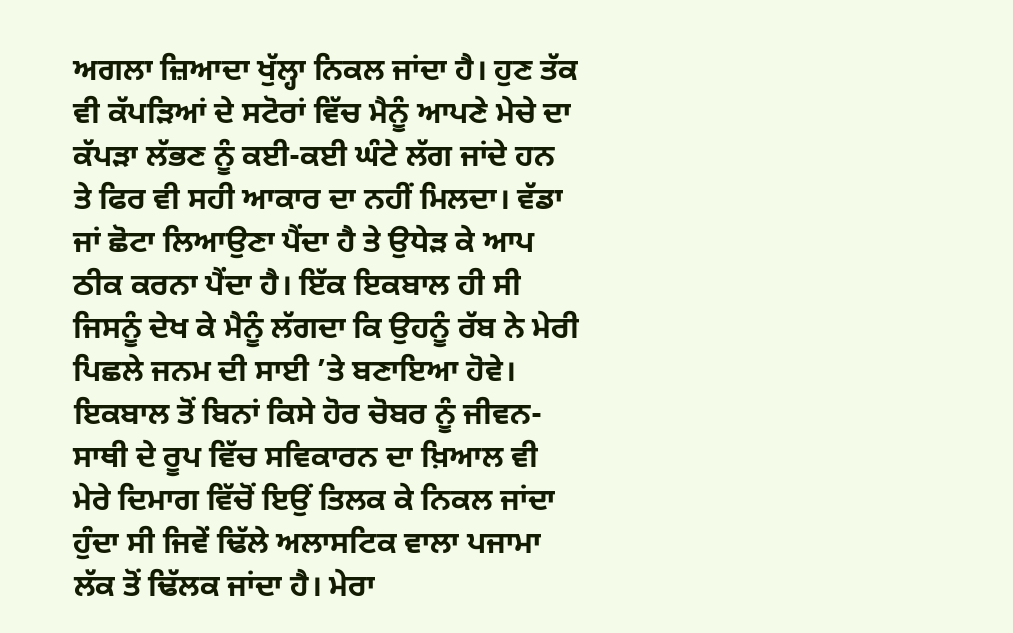ਅਗਲਾ ਜ਼ਿਆਦਾ ਖੁੱਲ੍ਹਾ ਨਿਕਲ ਜਾਂਦਾ ਹੈ। ਹੁਣ ਤੱਕ ਵੀ ਕੱਪੜਿਆਂ ਦੇ ਸਟੋਰਾਂ ਵਿੱਚ ਮੈਨੂੰ ਆਪਣੇ ਮੇਚੇ ਦਾ ਕੱਪੜਾ ਲੱਭਣ ਨੂੰ ਕਈ-ਕਈ ਘੰਟੇ ਲੱਗ ਜਾਂਦੇ ਹਨ ਤੇ ਫਿਰ ਵੀ ਸਹੀ ਆਕਾਰ ਦਾ ਨਹੀਂ ਮਿਲਦਾ। ਵੱਡਾ ਜਾਂ ਛੋਟਾ ਲਿਆਉਣਾ ਪੈਂਦਾ ਹੈ ਤੇ ਉਧੇੜ ਕੇ ਆਪ ਠੀਕ ਕਰਨਾ ਪੈਂਦਾ ਹੈ। ਇੱਕ ਇਕਬਾਲ ਹੀ ਸੀ ਜਿਸਨੂੰ ਦੇਖ ਕੇ ਮੈਨੂੰ ਲੱਗਦਾ ਕਿ ਉਹਨੂੰ ਰੱਬ ਨੇ ਮੇਰੀ ਪਿਛਲੇ ਜਨਮ ਦੀ ਸਾਈ ’ਤੇ ਬਣਾਇਆ ਹੋਵੇ। ਇਕਬਾਲ ਤੋਂ ਬਿਨਾਂ ਕਿਸੇ ਹੋਰ ਚੋਬਰ ਨੂੰ ਜੀਵਨ-ਸਾਥੀ ਦੇ ਰੂਪ ਵਿੱਚ ਸਵਿਕਾਰਨ ਦਾ ਖ਼ਿਆਲ ਵੀ ਮੇਰੇ ਦਿਮਾਗ ਵਿੱਚੋਂ ਇਉਂ ਤਿਲਕ ਕੇ ਨਿਕਲ ਜਾਂਦਾ ਹੁੰਦਾ ਸੀ ਜਿਵੇਂ ਢਿੱਲੇ ਅਲਾਸਟਿਕ ਵਾਲਾ ਪਜਾਮਾ ਲੱਕ ਤੋਂ ਢਿੱਲਕ ਜਾਂਦਾ ਹੈ। ਮੇਰਾ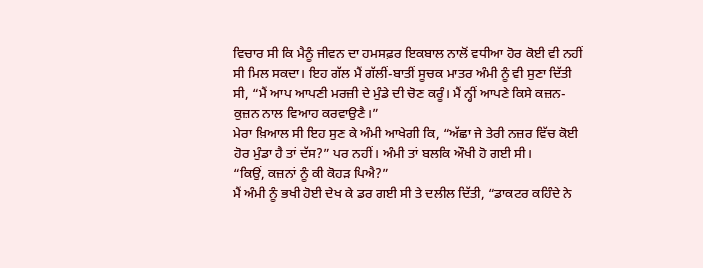ਵਿਚਾਰ ਸੀ ਕਿ ਮੈਨੂੰ ਜੀਵਨ ਦਾ ਹਮਸਫ਼ਰ ਇਕਬਾਲ ਨਾਲੋਂ ਵਧੀਆ ਹੋਰ ਕੋਈ ਵੀ ਨਹੀਂ ਸੀ ਮਿਲ ਸਕਦਾ। ਇਹ ਗੱਲ ਮੈਂ ਗੱਲੀਂ-ਬਾਤੀਂ ਸੂਚਕ ਮਾਤਰ ਅੰਮੀ ਨੂੰ ਵੀ ਸੁਣਾ ਦਿੱਤੀ ਸੀ, “ਮੈਂ ਆਪ ਆਪਣੀ ਮਰਜ਼ੀ ਦੇ ਮੁੰਡੇ ਦੀ ਚੋਣ ਕਰੂੰ। ਮੈਂ ਨ੍ਹੀਂ ਆਪਣੇ ਕਿਸੇ ਕਜ਼ਨ-ਕੁਜ਼ਨ ਨਾਲ ਵਿਆਹ ਕਰਵਾਉਣੈ।”
ਮੇਰਾ ਖ਼ਿਆਲ ਸੀ ਇਹ ਸੁਣ ਕੇ ਅੰਮੀ ਆਖੇਗੀ ਕਿ, “ਅੱਛਾ ਜੇ ਤੇਰੀ ਨਜ਼ਰ ਵਿੱਚ ਕੋਈ ਹੋਰ ਮੁੰਡਾ ਹੈ ਤਾਂ ਦੱਸ?” ਪਰ ਨਹੀਂ। ਅੰਮੀ ਤਾਂ ਬਲਕਿ ਔਖੀ ਹੋ ਗਈ ਸੀ।
“ਕਿਉਂ, ਕਜ਼ਨਾਂ ਨੂੰ ਕੀ ਕੋਹੜ ਪਿਐ?”
ਮੈਂ ਅੰਮੀ ਨੂੰ ਭਖੀ ਹੋਈ ਦੇਖ ਕੇ ਡਰ ਗਈ ਸੀ ਤੇ ਦਲੀਲ ਦਿੱਤੀ, “ਡਾਕਟਰ ਕਹਿੰਦੇ ਨੇ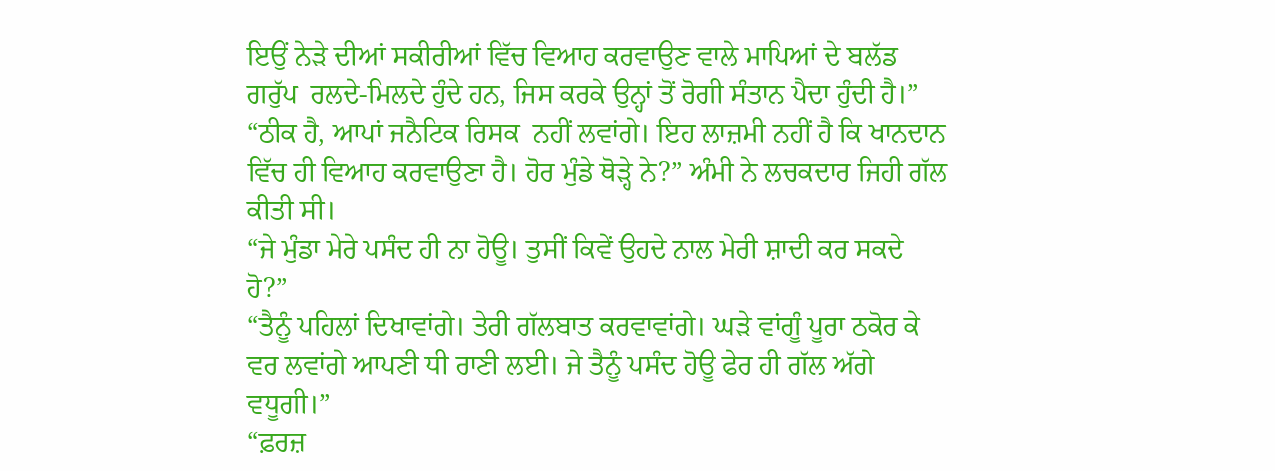ਇਉਂ ਨੇੜੇ ਦੀਆਂ ਸਕੀਰੀਆਂ ਵਿੱਚ ਵਿਆਹ ਕਰਵਾਉਣ ਵਾਲੇ ਮਾਪਿਆਂ ਦੇ ਬਲੱਡ ਗਰੁੱਪ  ਰਲਦੇ-ਮਿਲਦੇ ਹੁੰਦੇ ਹਨ, ਜਿਸ ਕਰਕੇ ਉਨ੍ਹਾਂ ਤੋਂ ਰੋਗੀ ਸੰਤਾਨ ਪੈਦਾ ਹੁੰਦੀ ਹੈ।”
“ਠੀਕ ਹੈ, ਆਪਾਂ ਜਨੈਟਿਕ ਰਿਸਕ  ਨਹੀਂ ਲਵਾਂਗੇ। ਇਹ ਲਾਜ਼ਮੀ ਨਹੀਂ ਹੈ ਕਿ ਖਾਨਦਾਨ ਵਿੱਚ ਹੀ ਵਿਆਹ ਕਰਵਾਉਣਾ ਹੈ। ਹੋਰ ਮੁੰਡੇ ਥੋੜ੍ਹੇ ਨੇ?” ਅੰਮੀ ਨੇ ਲਚਕਦਾਰ ਜਿਹੀ ਗੱਲ ਕੀਤੀ ਸੀ।
“ਜੇ ਮੁੰਡਾ ਮੇਰੇ ਪਸੰਦ ਹੀ ਨਾ ਹੋਊ। ਤੁਸੀਂ ਕਿਵੇਂ ਉਹਦੇ ਨਾਲ ਮੇਰੀ ਸ਼ਾਦੀ ਕਰ ਸਕਦੇ ਹੋ?”
“ਤੈਨੂੰ ਪਹਿਲਾਂ ਦਿਖਾਵਾਂਗੇ। ਤੇਰੀ ਗੱਲਬਾਤ ਕਰਵਾਵਾਂਗੇ। ਘੜੇ ਵਾਂਗੂੰ ਪੂਰਾ ਠਕੋਰ ਕੇ ਵਰ ਲਵਾਂਗੇ ਆਪਣੀ ਧੀ ਰਾਣੀ ਲਈ। ਜੇ ਤੈਨੂੰ ਪਸੰਦ ਹੋਊ ਫੇਰ ਹੀ ਗੱਲ ਅੱਗੇ ਵਧੂਗੀ।”
“ਫ਼ਰਜ਼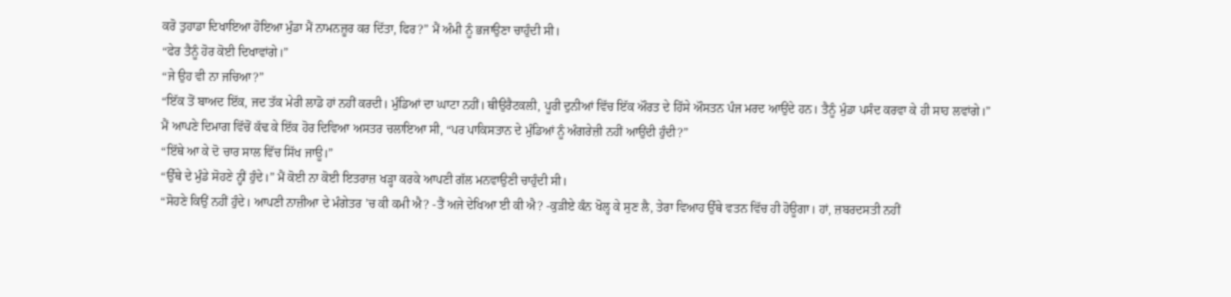ਕਰੋ ਤੁਹਾਡਾ ਦਿਖਾਇਆ ਹੋਇਆ ਮੁੰਡਾ ਮੈਂ ਨਾਮਨਜ਼ੂਰ ਕਰ ਦਿੱਤਾ, ਫਿਰ?” ਮੈਂ ਅੰਮੀ ਨੂੰ ਭਜਾਉਣਾ ਚਾਹੁੰਦੀ ਸੀ।
“ਫੇਰ ਤੈਨੂੰ ਹੋਰ ਕੋਈ ਦਿਖਾਵਾਂਗੇ।”
“ਜੇ ਉਹ ਵੀ ਨਾ ਜਚਿਆ?”
“ਇੱਕ ਤੋਂ ਬਾਅਦ ਇੱਕ, ਜਦ ਤੱਕ ਮੇਰੀ ਲਾਡੋ ਹਾਂ ਨਹੀਂ ਕਰਦੀ। ਮੁੰਡਿਆਂ ਦਾ ਘਾਟਾ ਨਹੀਂ। ਥੀਉਰੈਟਕਲੀ, ਪੂਰੀ ਦੁਨੀਆਂ ਵਿੱਚ ਇੱਕ ਔਰਤ ਦੇ ਹਿੱਸੇ ਔਸਤਨ ਪੰਜ ਮਰਦ ਆਉਂਦੇ ਹਨ। ਤੈਨੂੰ ਮੁੰਡਾ ਪਸੰਦ ਕਰਵਾ ਕੇ ਹੀ ਸਾਹ ਲਵਾਂਗੇ।”
ਮੈਂ ਆਪਣੇ ਦਿਮਾਗ ਵਿੱਚੋਂ ਕੱਢ ਕੇ ਇੱਕ ਹੋਰ ਦਿਵਿਆ ਅਸਤਰ ਚਲਾਇਆ ਸੀ, “ਪਰ ਪਾਕਿਸਤਾਨ ਦੇ ਮੁੰਡਿਆਂ ਨੂੰ ਅੰਗਰੇਜ਼ੀ ਨਹੀਂ ਆਉਂਦੀ ਹੁੰਦੀ?”
“ਇੱਥੇ ਆ ਕੇ ਦੋ ਚਾਰ ਸਾਲ ਵਿੱਚ ਸਿੱਖ ਜਾਊ।”
“ਉੱਥੇ ਦੇ ਮੁੰਡੇ ਸੋਹਣੇ ਨ੍ਹੀਂ ਹੁੰਦੇ।” ਮੈਂ ਕੋਈ ਨਾ ਕੋਈ ਇਤਰਾਜ਼ ਖੜ੍ਹਾ ਕਰਕੇ ਆਪਣੀ ਗੱਲ ਮਨਵਾਉਣੀ ਚਾਹੁੰਦੀ ਸੀ।
“ਸੋਹਣੇ ਕਿਉਂ ਨਹੀਂ ਹੁੰਦੇ। ਆਪਣੀ ਨਾਜ਼ੀਆ ਦੇ ਮੰਗੇਤਰ ’ਚ ਕੀ ਕਮੀ ਐ? -ਤੈਂ ਅਜੇ ਦੇਖਿਆ ਈ ਕੀ ਐ? -ਕੁੜੀਏ ਕੰਨ ਖੋਲ੍ਹ ਕੇ ਸੁਣ ਲੈ, ਤੇਰਾ ਵਿਆਹ ਉੱਥੇ ਵਤਨ ਵਿੱਚ ਹੀ ਹੋਊਗਾ। ਹਾਂ, ਜ਼ਬਰਦਸਤੀ ਨਹੀਂ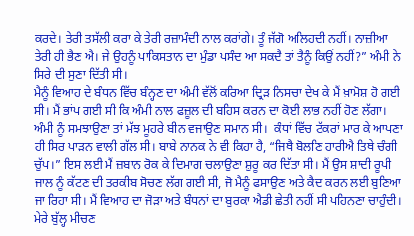ਕਰਦੇ। ਤੇਰੀ ਤਸੱਲੀ ਕਰਾ ਕੇ ਤੇਰੀ ਰਜ਼ਾਮੰਦੀ ਨਾਲ ਕਰਾਂਗੇ। ਤੂੰ ਜੱਗੋ ਅਲਿਹਦੀ ਨਹੀਂ। ਨਾਜ਼ੀਆ ਤੇਰੀ ਹੀ ਭੈਣ ਐ। ਜੇ ਉਹਨੂੰ ਪਾਕਿਸਤਾਨ ਦਾ ਮੁੰਡਾ ਪਸੰਦ ਆ ਸਕਦੈ ਤਾਂ ਤੈਨੂੰ ਕਿਉਂ ਨਹੀਂ?” ਅੰਮੀ ਨੇ ਸਿਰੇ ਦੀ ਸੁਣਾ ਦਿੱਤੀ ਸੀ।
ਮੈਨੂੰ ਵਿਆਹ ਦੇ ਬੰਧਨ ਵਿੱਚ ਬੰਨ੍ਹਣ ਦਾ ਅੰਮੀ ਵੱਲੋਂ ਕਰਿਆ ਦ੍ਰਿੜ ਨਿਸਚਾ ਦੇਖ ਕੇ ਮੈਂ ਖ਼ਾਮੋਸ਼ ਹੋ ਗਈ ਸੀ। ਮੈਂ ਭਾਂਪ ਗਈ ਸੀ ਕਿ ਅੰਮੀ ਨਾਲ ਫਜ਼ੂਲ ਦੀ ਬਹਿਸ ਕਰਨ ਦਾ ਕੋਈ ਲਾਭ ਨਹੀਂ ਹੋਣ ਲੱਗਾ। ਅੰਮੀ ਨੂੰ ਸਮਝਾਉਣਾ ਤਾਂ ਮੱਝ ਮੂਹਰੇ ਬੀਨ ਵਜਾਉਣ ਸਮਾਨ ਸੀ।  ਕੰਧਾਂ ਵਿੱਚ ਟੱਕਰਾਂ ਮਾਰ ਕੇ ਆਪਣਾ ਹੀ ਸਿਰ ਪਾੜਨ ਵਾਲੀ ਗੱਲ ਸੀ। ਬਾਬੇ ਨਾਨਕ ਨੇ ਵੀ ਕਿਹਾ ਹੈ, “ਜਿਥੈ ਬੋਲਣਿ ਹਾਰੀਐ ਤਿਥੇ ਚੰਗੀ ਚੁੱਪ।” ਇਸ ਲਈ ਮੈਂ ਜ਼ਬਾਨ ਰੋਕ ਕੇ ਦਿਮਾਗ ਚਲਾਉਣਾ ਸ਼ੁਰੂ ਕਰ ਦਿੱਤਾ ਸੀ। ਮੈਂ ਉਸ ਸ਼ਾਦੀ ਰੂਪੀ ਜਾਲ ਨੂੰ ਕੱਟਣ ਦੀ ਤਰਕੀਬ ਸੋਚਣ ਲੱਗ ਗਈ ਸੀ, ਜੋ ਮੈਨੂੰ ਫਸਾਉਣ ਅਤੇ ਕੈਦ ਕਰਨ ਲਈ ਬੁਣਿਆ ਜਾ ਰਿਹਾ ਸੀ। ਮੈਂ ਵਿਆਹ ਦਾ ਜੋੜਾ ਅਤੇ ਬੰਧਨਾਂ ਦਾ ਬੁਰਕਾ ਐਡੀ ਛੇਤੀ ਨਹੀਂ ਸੀ ਪਹਿਨਣਾ ਚਾਹੁੰਦੀ। ਮੇਰੇ ਬੁੱਲ੍ਹ ਮੀਚਣ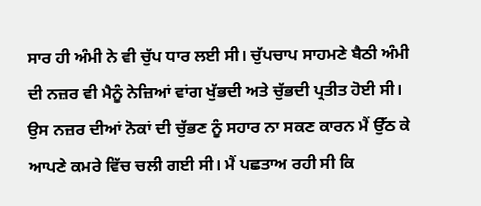ਸਾਰ ਹੀ ਅੰਮੀ ਨੇ ਵੀ ਚੁੱਪ ਧਾਰ ਲਈ ਸੀ। ਚੁੱਪਚਾਪ ਸਾਹਮਣੇ ਬੈਠੀ ਅੰਮੀ ਦੀ ਨਜ਼ਰ ਵੀ ਮੈਨੂੰ ਨੇਜ਼ਿਆਂ ਵਾਂਗ ਖੁੱਭਦੀ ਅਤੇ ਚੁੱਭਦੀ ਪ੍ਰਤੀਤ ਹੋਈ ਸੀ। ਉਸ ਨਜ਼ਰ ਦੀਆਂ ਨੋਕਾਂ ਦੀ ਚੁੱਭਣ ਨੂੰ ਸਹਾਰ ਨਾ ਸਕਣ ਕਾਰਨ ਮੈਂ ਉੱਠ ਕੇ ਆਪਣੇ ਕਮਰੇ ਵਿੱਚ ਚਲੀ ਗਈ ਸੀ। ਮੈਂ ਪਛਤਾਅ ਰਹੀ ਸੀ ਕਿ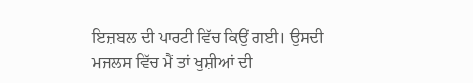ਇਜ਼ਬਲ ਦੀ ਪਾਰਟੀ ਵਿੱਚ ਕਿਉਂ ਗਈ। ਉਸਦੀ ਮਜਲਸ ਵਿੱਚ ਮੈਂ ਤਾਂ ਖੁਸ਼ੀਆਂ ਦੀ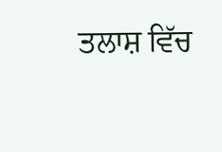ਤਲਾਸ਼ ਵਿੱਚ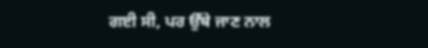ਗਈ ਸੀ, ਪਰ ਉੱਥੇ ਜਾਣ ਨਾਲ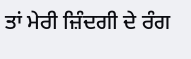ਤਾਂ ਮੇਰੀ ਜ਼ਿੰਦਗੀ ਦੇ ਰੰਗ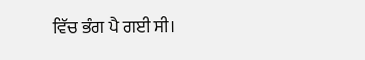ਵਿੱਚ ਭੰਗ ਪੈ ਗਈ ਸੀ।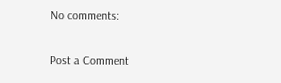No comments:

Post a Comment